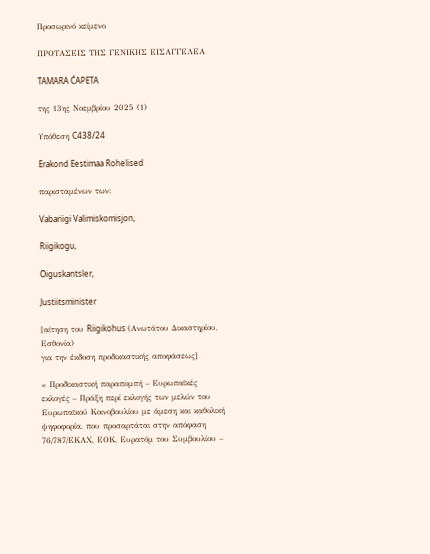Προσωρινό κείμενο

ΠΡΟΤΑΣΕΙΣ ΤΗΣ ΓΕΝΙΚΗΣ ΕΙΣΑΓΓΕΛΕΑ

TAMARA ĆAPETA

της 13ης Νοεμβρίου 2025 (1)

Υπόθεση C438/24

Erakond Eestimaa Rohelised

παρισταμένων των:

Vabariigi Valimiskomisjon,

Riigikogu,

Õiguskantsler,

Justiitsminister

[αίτηση του Riigikohus (Ανωτάτου Δικαστηρίου, Εσθονία)
για την έκδοση προδικαστικής αποφάσεως]

« Προδικαστική παραπομπή – Ευρωπαϊκές εκλογές – Πράξη περί εκλογής των μελών του Ευρωπαϊκού Κοινοβουλίου με άμεση και καθολική ψηφοφορία, που προσαρτάται στην απόφαση 76/787/ΕΚΑΧ, ΕΟΚ, Ευρατόμ του Συμβουλίου –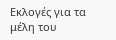Εκλογές για τα μέλη του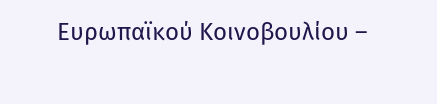Ευρωπαϊκού Κοινοβουλίου –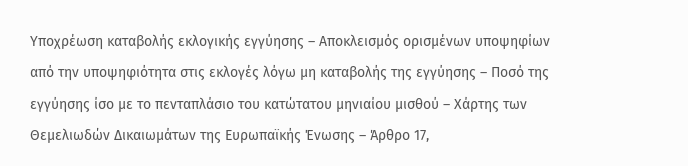Υποχρέωση καταβολής εκλογικής εγγύησης – Αποκλεισμός ορισμένων υποψηφίων από την υποψηφιότητα στις εκλογές λόγω μη καταβολής της εγγύησης – Ποσό της εγγύησης ίσο με το πενταπλάσιο του κατώτατου μηνιαίου μισθού – Χάρτης των Θεμελιωδών Δικαιωμάτων της Ευρωπαϊκής Ένωσης – Άρθρο 17,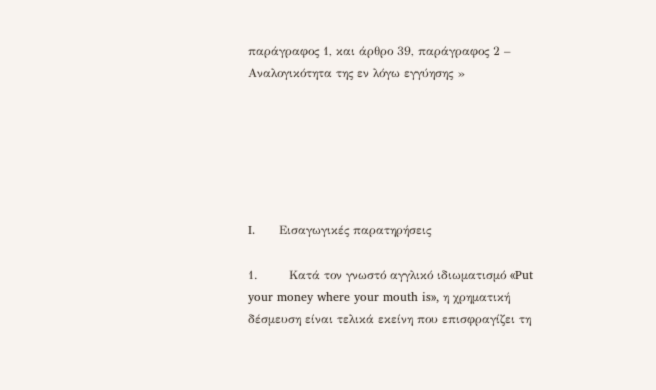παράγραφος 1, και άρθρο 39, παράγραφος 2 – Αναλογικότητα της εν λόγω εγγύησης »






I.      Εισαγωγικές παρατηρήσεις

1.        Κατά τον γνωστό αγγλικό ιδιωματισμό «Put your money where your mouth is», η χρηματική δέσμευση είναι τελικά εκείνη που επισφραγίζει τη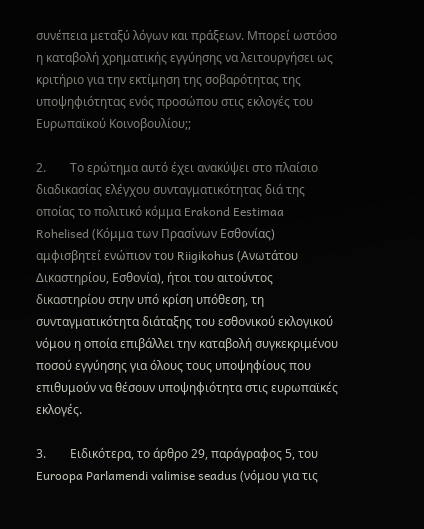συνέπεια μεταξύ λόγων και πράξεων. Μπορεί ωστόσο η καταβολή χρηματικής εγγύησης να λειτουργήσει ως κριτήριο για την εκτίμηση της σοβαρότητας της υποψηφιότητας ενός προσώπου στις εκλογές του Ευρωπαϊκού Κοινοβουλίου;;

2.        Το ερώτημα αυτό έχει ανακύψει στο πλαίσιο διαδικασίας ελέγχου συνταγματικότητας διά της οποίας το πολιτικό κόμμα Erakond Eestimaa Rohelised (Κόμμα των Πρασίνων Εσθονίας) αμφισβητεί ενώπιον του Riigikohus (Ανωτάτου Δικαστηρίου, Εσθονία), ήτοι του αιτούντος δικαστηρίου στην υπό κρίση υπόθεση, τη συνταγματικότητα διάταξης του εσθονικού εκλογικού νόμου η οποία επιβάλλει την καταβολή συγκεκριμένου ποσού εγγύησης για όλους τους υποψηφίους που επιθυμούν να θέσουν υποψηφιότητα στις ευρωπαϊκές εκλογές.

3.        Ειδικότερα, το άρθρο 29, παράγραφος 5, του Euroopa Parlamendi valimise seadus (νόμου για τις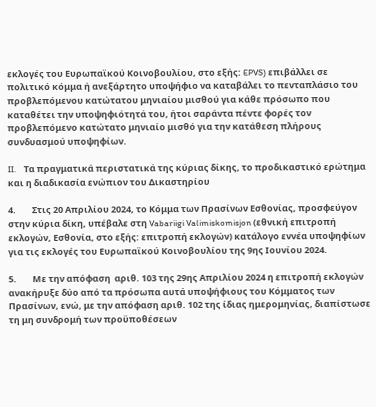εκλογές του Ευρωπαϊκού Κοινοβουλίου, στο εξής: EPVS) επιβάλλει σε πολιτικό κόμμα ή ανεξάρτητο υποψήφιο να καταβάλει το πενταπλάσιο του προβλεπόμενου κατώτατου μηνιαίου μισθού για κάθε πρόσωπο που καταθέτει την υποψηφιότητά του, ήτοι σαράντα πέντε φορές τον προβλεπόμενο κατώτατο μηνιαίο μισθό για την κατάθεση πλήρους συνδυασμού υποψηφίων.

II.    Τα πραγματικά περιστατικά της κύριας δίκης, το προδικαστικό ερώτημα και η διαδικασία ενώπιον του Δικαστηρίου

4.        Στις 20 Απριλίου 2024, το Κόμμα των Πρασίνων Εσθονίας, προσφεύγον στην κύρια δίκη, υπέβαλε στη Vabariigi Valimiskomisjon (εθνική επιτροπή εκλογών, Εσθονία, στο εξής: επιτροπή εκλογών) κατάλογο εννέα υποψηφίων για τις εκλογές του Ευρωπαϊκού Κοινοβουλίου της 9ης Ιουνίου 2024.

5.        Με την απόφαση  αριθ. 103 της 29ης Απριλίου 2024 η επιτροπή εκλογών ανακήρυξε δύο από τα πρόσωπα αυτά υποψήφιους του Κόμματος των Πρασίνων, ενώ, με την απόφαση αριθ. 102 της ίδιας ημερομηνίας, διαπίστωσε τη μη συνδρομή των προϋποθέσεων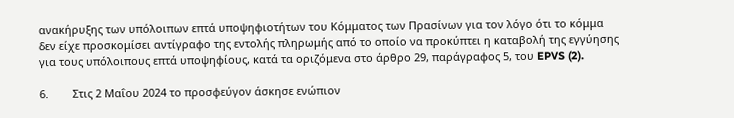ανακήρυξης των υπόλοιπων επτά υποψηφιοτήτων του Κόμματος των Πρασίνων για τον λόγο ότι το κόμμα δεν είχε προσκομίσει αντίγραφο της εντολής πληρωμής από το οποίο να προκύπτει η καταβολή της εγγύησης για τους υπόλοιπους επτά υποψηφίους, κατά τα οριζόμενα στο άρθρο 29, παράγραφος 5, του EPVS (2).

6.        Στις 2 Μαΐου 2024 το προσφεύγον άσκησε ενώπιον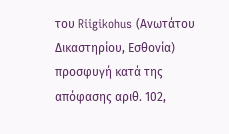του Riigikohus (Ανωτάτου Δικαστηρίου, Εσθονία) προσφυγή κατά της απόφασης αριθ. 102,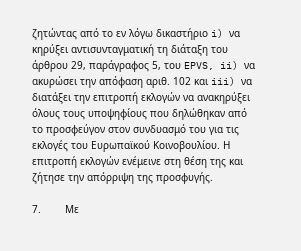ζητώντας από το εν λόγω δικαστήριο i) να κηρύξει αντισυνταγματική τη διάταξη του άρθρου 29, παράγραφος 5, του EPVS, ii) να ακυρώσει την απόφαση αριθ. 102 και iii) να διατάξει την επιτροπή εκλογών να ανακηρύξει όλους τους υποψηφίους που δηλώθηκαν από το προσφεύγον στον συνδυασμό του για τις εκλογές του Ευρωπαϊκού Κοινοβουλίου. Η επιτροπή εκλογών ενέμεινε στη θέση της και ζήτησε την απόρριψη της προσφυγής.

7.        Με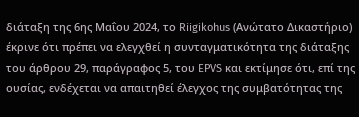διάταξη της 6ης Μαΐου 2024, το Riigikohus (Ανώτατο Δικαστήριο) έκρινε ότι πρέπει να ελεγχθεί η συνταγματικότητα της διάταξης του άρθρου 29, παράγραφος 5, του EPVS και εκτίμησε ότι, επί της ουσίας, ενδέχεται να απαιτηθεί έλεγχος της συμβατότητας της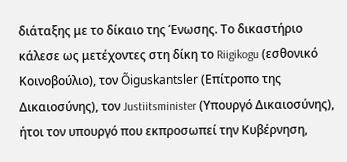διάταξης με το δίκαιο της Ένωσης. Το δικαστήριο κάλεσε ως μετέχοντες στη δίκη το Riigikogu (εσθονικό Κοινοβούλιο), τον Õiguskantsler (Επίτροπο της Δικαιοσύνης), τον Justiitsminister (Υπουργό Δικαιοσύνης), ήτοι τον υπουργό που εκπροσωπεί την Κυβέρνηση,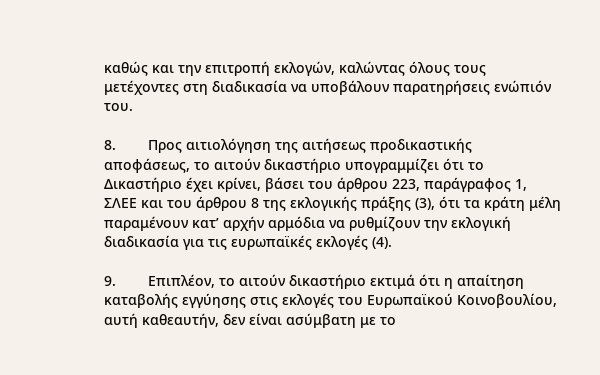καθώς και την επιτροπή εκλογών, καλώντας όλους τους μετέχοντες στη διαδικασία να υποβάλουν παρατηρήσεις ενώπιόν του.

8.        Προς αιτιολόγηση της αιτήσεως προδικαστικής αποφάσεως, το αιτούν δικαστήριο υπογραμμίζει ότι το Δικαστήριο έχει κρίνει, βάσει του άρθρου 223, παράγραφος 1, ΣΛΕΕ και του άρθρου 8 της εκλογικής πράξης (3), ότι τα κράτη μέλη παραμένουν κατ’ αρχήν αρμόδια να ρυθμίζουν την εκλογική διαδικασία για τις ευρωπαϊκές εκλογές (4).

9.        Επιπλέον, το αιτούν δικαστήριο εκτιμά ότι η απαίτηση καταβολής εγγύησης στις εκλογές του Ευρωπαϊκού Κοινοβουλίου, αυτή καθεαυτήν, δεν είναι ασύμβατη με το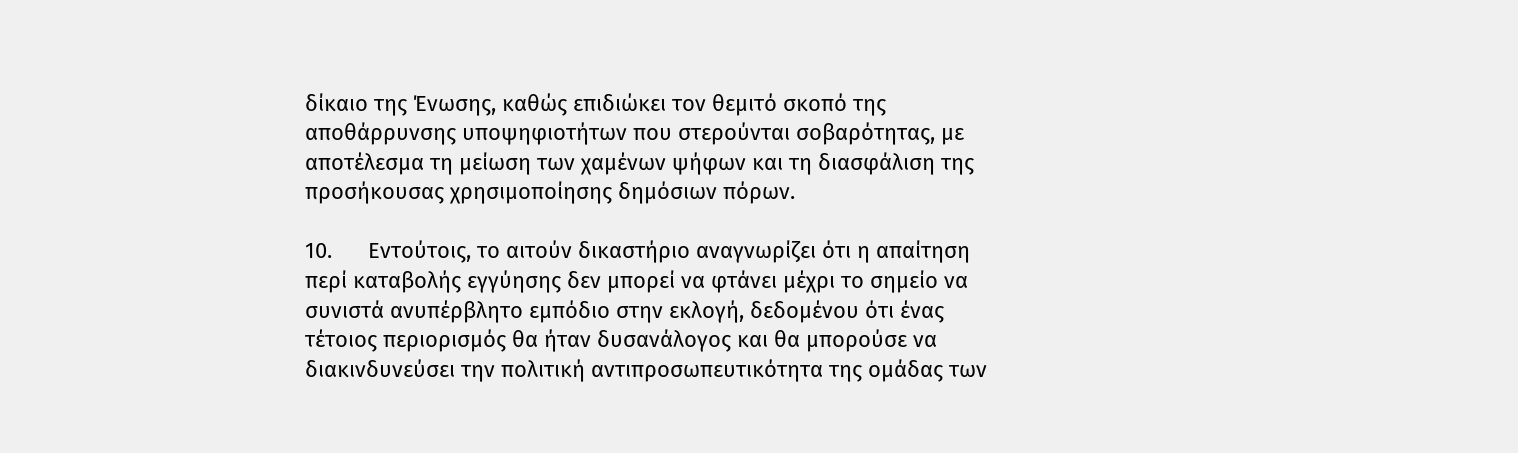δίκαιο της Ένωσης, καθώς επιδιώκει τον θεμιτό σκοπό της αποθάρρυνσης υποψηφιοτήτων που στερούνται σοβαρότητας, με αποτέλεσμα τη μείωση των χαμένων ψήφων και τη διασφάλιση της προσήκουσας χρησιμοποίησης δημόσιων πόρων.

10.      Εντούτοις, το αιτούν δικαστήριο αναγνωρίζει ότι η απαίτηση περί καταβολής εγγύησης δεν μπορεί να φτάνει μέχρι το σημείο να συνιστά ανυπέρβλητο εμπόδιο στην εκλογή, δεδομένου ότι ένας τέτοιος περιορισμός θα ήταν δυσανάλογος και θα μπορούσε να διακινδυνεύσει την πολιτική αντιπροσωπευτικότητα της ομάδας των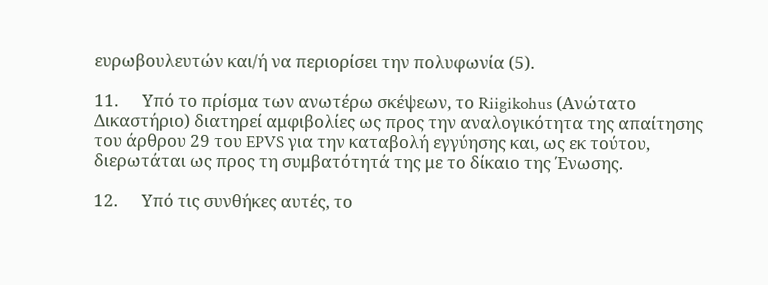ευρωβουλευτών και/ή να περιορίσει την πολυφωνία (5).

11.      Υπό το πρίσμα των ανωτέρω σκέψεων, το Riigikohus (Ανώτατο Δικαστήριο) διατηρεί αμφιβολίες ως προς την αναλογικότητα της απαίτησης του άρθρου 29 του EPVS για την καταβολή εγγύησης και, ως εκ τούτου, διερωτάται ως προς τη συμβατότητά της με το δίκαιο της Ένωσης.

12.      Υπό τις συνθήκες αυτές, το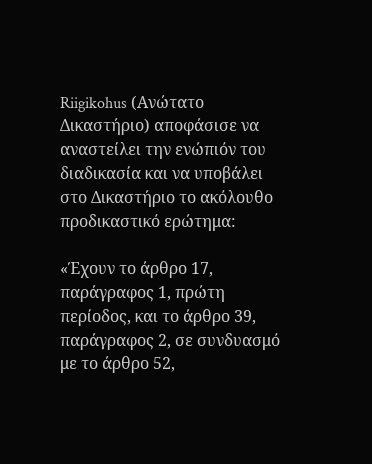Riigikohus (Ανώτατο Δικαστήριο) αποφάσισε να αναστείλει την ενώπιόν του διαδικασία και να υποβάλει στο Δικαστήριο το ακόλουθο προδικαστικό ερώτημα:

«Έχουν το άρθρο 17, παράγραφος 1, πρώτη περίοδος, και το άρθρο 39, παράγραφος 2, σε συνδυασμό με το άρθρο 52,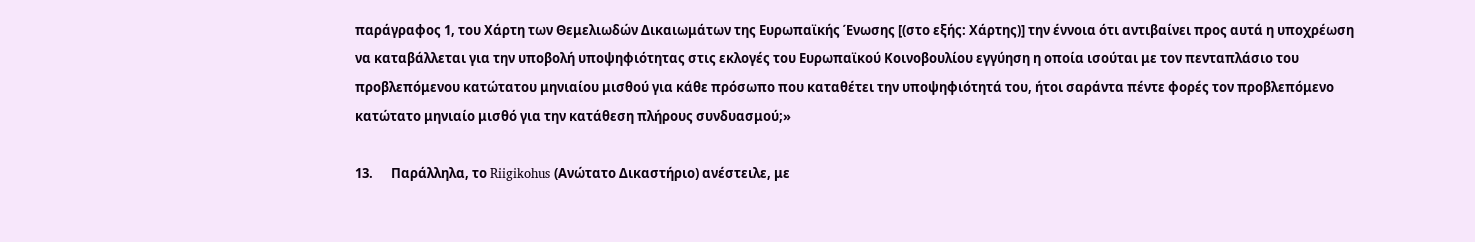παράγραφος 1, του Χάρτη των Θεμελιωδών Δικαιωμάτων της Ευρωπαϊκής Ένωσης [(στο εξής: Χάρτης)] την έννοια ότι αντιβαίνει προς αυτά η υποχρέωση να καταβάλλεται για την υποβολή υποψηφιότητας στις εκλογές του Ευρωπαϊκού Κοινοβουλίου εγγύηση η οποία ισούται με τον πενταπλάσιο του προβλεπόμενου κατώτατου μηνιαίου μισθού για κάθε πρόσωπο που καταθέτει την υποψηφιότητά του, ήτοι σαράντα πέντε φορές τον προβλεπόμενο κατώτατο μηνιαίο μισθό για την κατάθεση πλήρους συνδυασμού;»

13.      Παράλληλα, το Riigikohus (Ανώτατο Δικαστήριο) ανέστειλε, με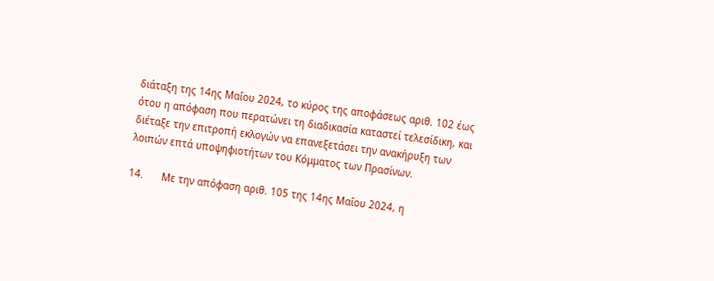διάταξη της 14ης Μαΐου 2024, το κύρος της αποφάσεως αριθ. 102 έως ότου η απόφαση που περατώνει τη διαδικασία καταστεί τελεσίδικη, και διέταξε την επιτροπή εκλογών να επανεξετάσει την ανακήρυξη των λοιπών επτά υποψηφιοτήτων του Κόμματος των Πρασίνων.

14.      Με την απόφαση αριθ. 105 της 14ης Μαΐου 2024, η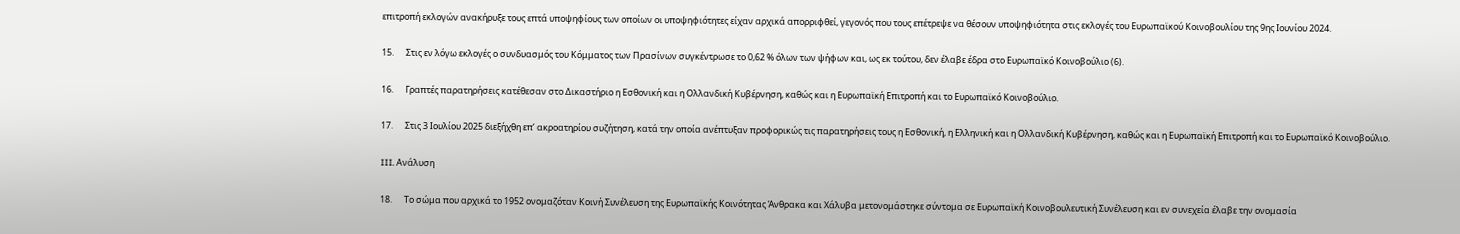επιτροπή εκλογών ανακήρυξε τους επτά υποψηφίους των οποίων οι υποψηφιότητες είχαν αρχικά απορριφθεί, γεγονός που τους επέτρεψε να θέσουν υποψηφιότητα στις εκλογές του Ευρωπαϊκού Κοινοβουλίου της 9ης Ιουνίου 2024.

15.      Στις εν λόγω εκλογές ο συνδυασμός του Κόμματος των Πρασίνων συγκέντρωσε το 0,62 % όλων των ψήφων και, ως εκ τούτου, δεν έλαβε έδρα στο Ευρωπαϊκό Κοινοβούλιο (6).

16.      Γραπτές παρατηρήσεις κατέθεσαν στο Δικαστήριο η Εσθονική και η Ολλανδική Κυβέρνηση, καθώς και η Ευρωπαϊκή Επιτροπή και το Ευρωπαϊκό Κοινοβούλιο.

17.      Στις 3 Ιουλίου 2025 διεξήχθη επ’ ακροατηρίου συζήτηση, κατά την οποία ανέπτυξαν προφορικώς τις παρατηρήσεις τους η Εσθονική, η Ελληνική και η Ολλανδική Κυβέρνηση, καθώς και η Ευρωπαϊκή Επιτροπή και το Ευρωπαϊκό Κοινοβούλιο.

III. Ανάλυση

18.      Το σώμα που αρχικά το 1952 ονομαζόταν Κοινή Συνέλευση της Ευρωπαϊκής Κοινότητας Άνθρακα και Χάλυβα μετονομάστηκε σύντομα σε Ευρωπαϊκή Κοινοβουλευτική Συνέλευση και εν συνεχεία έλαβε την ονομασία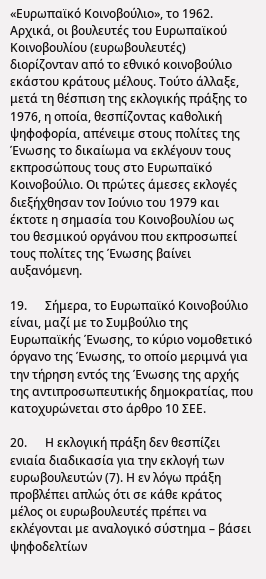«Ευρωπαϊκό Κοινοβούλιο», το 1962. Αρχικά, οι βουλευτές του Ευρωπαϊκού Κοινοβουλίου (ευρωβουλευτές) διορίζονταν από το εθνικό κοινοβούλιο εκάστου κράτους μέλους. Τούτο άλλαξε, μετά τη θέσπιση της εκλογικής πράξης το 1976, η οποία, θεσπίζοντας καθολική ψηφοφορία, απένειμε στους πολίτες της Ένωσης το δικαίωμα να εκλέγουν τους εκπροσώπους τους στο Ευρωπαϊκό Κοινοβούλιο. Οι πρώτες άμεσες εκλογές διεξήχθησαν τον Ιούνιο του 1979 και έκτοτε η σημασία του Κοινοβουλίου ως του θεσμικού οργάνου που εκπροσωπεί τους πολίτες της Ένωσης βαίνει αυξανόμενη.

19.      Σήμερα, το Ευρωπαϊκό Κοινοβούλιο είναι, μαζί με το Συμβούλιο της Ευρωπαϊκής Ένωσης, το κύριο νομοθετικό όργανο της Ένωσης, το οποίο μεριμνά για την τήρηση εντός της Ένωσης της αρχής της αντιπροσωπευτικής δημοκρατίας, που κατοχυρώνεται στο άρθρο 10 ΣΕΕ.

20.      Η εκλογική πράξη δεν θεσπίζει ενιαία διαδικασία για την εκλογή των ευρωβουλευτών (7). Η εν λόγω πράξη προβλέπει απλώς ότι σε κάθε κράτος μέλος οι ευρωβουλευτές πρέπει να εκλέγονται με αναλογικό σύστημα – βάσει ψηφοδελτίων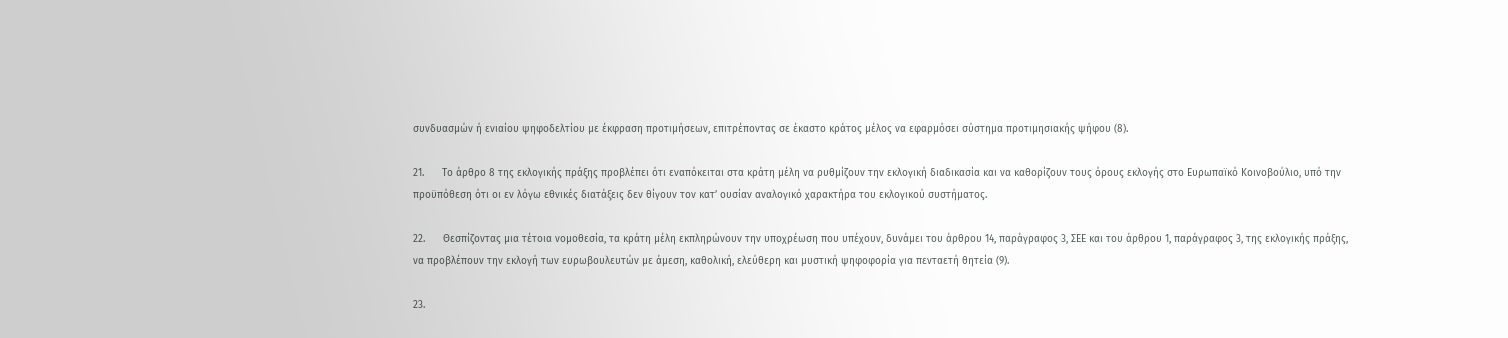συνδυασμών ή ενιαίου ψηφοδελτίου με έκφραση προτιμήσεων, επιτρέποντας σε έκαστο κράτος μέλος να εφαρμόσει σύστημα προτιμησιακής ψήφου (8).

21.      Το άρθρο 8 της εκλογικής πράξης προβλέπει ότι εναπόκειται στα κράτη μέλη να ρυθμίζουν την εκλογική διαδικασία και να καθορίζουν τους όρους εκλογής στο Ευρωπαϊκό Κοινοβούλιο, υπό την προϋπόθεση ότι οι εν λόγω εθνικές διατάξεις δεν θίγουν τον κατ’ ουσίαν αναλογικό χαρακτήρα του εκλογικού συστήματος.

22.      Θεσπίζοντας μια τέτοια νομοθεσία, τα κράτη μέλη εκπληρώνουν την υποχρέωση που υπέχουν, δυνάμει του άρθρου 14, παράγραφος 3, ΣΕΕ και του άρθρου 1, παράγραφος 3, της εκλογικής πράξης, να προβλέπουν την εκλογή των ευρωβουλευτών με άμεση, καθολική, ελεύθερη και μυστική ψηφοφορία για πενταετή θητεία (9).

23.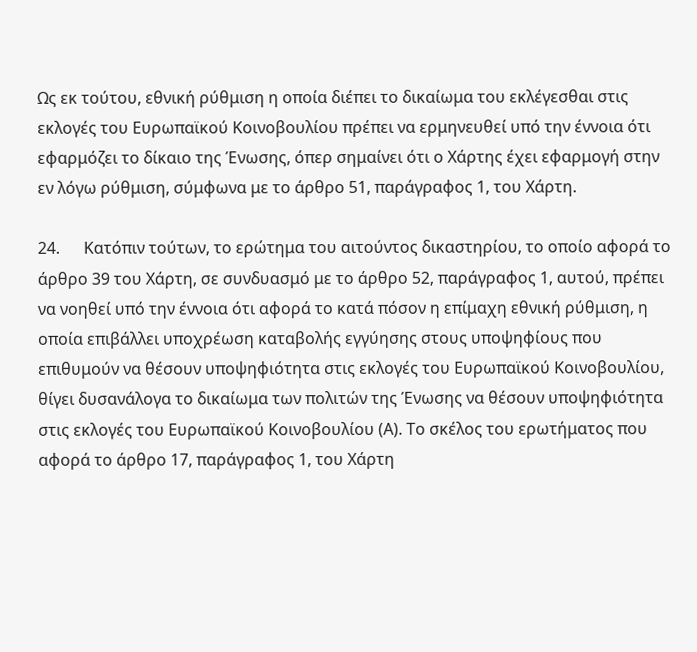Ως εκ τούτου, εθνική ρύθμιση η οποία διέπει το δικαίωμα του εκλέγεσθαι στις εκλογές του Ευρωπαϊκού Κοινοβουλίου πρέπει να ερμηνευθεί υπό την έννοια ότι εφαρμόζει το δίκαιο της Ένωσης, όπερ σημαίνει ότι ο Χάρτης έχει εφαρμογή στην εν λόγω ρύθμιση, σύμφωνα με το άρθρο 51, παράγραφος 1, του Χάρτη.

24.      Κατόπιν τούτων, το ερώτημα του αιτούντος δικαστηρίου, το οποίο αφορά το άρθρο 39 του Χάρτη, σε συνδυασμό με το άρθρο 52, παράγραφος 1, αυτού, πρέπει να νοηθεί υπό την έννοια ότι αφορά το κατά πόσον η επίμαχη εθνική ρύθμιση, η οποία επιβάλλει υποχρέωση καταβολής εγγύησης στους υποψηφίους που επιθυμούν να θέσουν υποψηφιότητα στις εκλογές του Ευρωπαϊκού Κοινοβουλίου, θίγει δυσανάλογα το δικαίωμα των πολιτών της Ένωσης να θέσουν υποψηφιότητα στις εκλογές του Ευρωπαϊκού Κοινοβουλίου (Α). Το σκέλος του ερωτήματος που αφορά το άρθρο 17, παράγραφος 1, του Χάρτη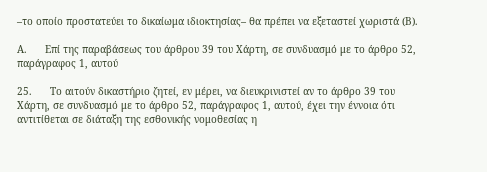–το οποίο προστατεύει το δικαίωμα ιδιοκτησίας– θα πρέπει να εξεταστεί χωριστά (Β).

Α.      Επί της παραβάσεως του άρθρου 39 του Χάρτη, σε συνδυασμό με το άρθρο 52, παράγραφος 1, αυτού

25.      Το αιτούν δικαστήριο ζητεί, εν μέρει, να διευκρινιστεί αν το άρθρο 39 του Χάρτη, σε συνδυασμό με το άρθρο 52, παράγραφος 1, αυτού, έχει την έννοια ότι αντιτίθεται σε διάταξη της εσθονικής νομοθεσίας η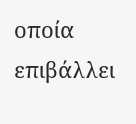οποία επιβάλλει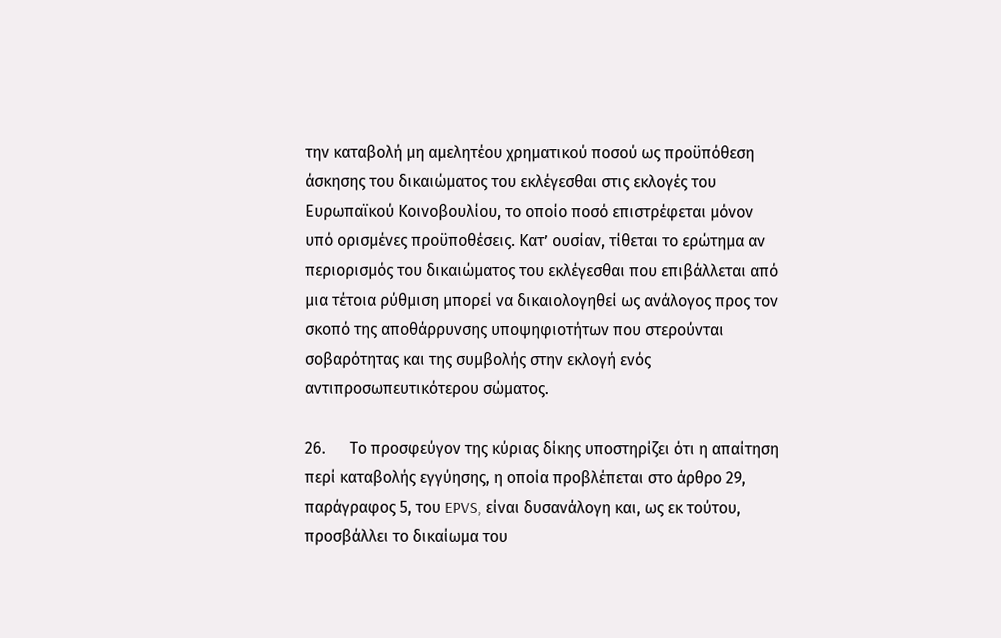την καταβολή μη αμελητέου χρηματικού ποσού ως προϋπόθεση άσκησης του δικαιώματος του εκλέγεσθαι στις εκλογές του Ευρωπαϊκού Κοινοβουλίου, το οποίο ποσό επιστρέφεται μόνον υπό ορισμένες προϋποθέσεις. Κατ’ ουσίαν, τίθεται το ερώτημα αν περιορισμός του δικαιώματος του εκλέγεσθαι που επιβάλλεται από μια τέτοια ρύθμιση μπορεί να δικαιολογηθεί ως ανάλογος προς τον σκοπό της αποθάρρυνσης υποψηφιοτήτων που στερούνται σοβαρότητας και της συμβολής στην εκλογή ενός αντιπροσωπευτικότερου σώματος.

26.      Το προσφεύγον της κύριας δίκης υποστηρίζει ότι η απαίτηση περί καταβολής εγγύησης, η οποία προβλέπεται στο άρθρο 29, παράγραφος 5, του EPVS, είναι δυσανάλογη και, ως εκ τούτου, προσβάλλει το δικαίωμα του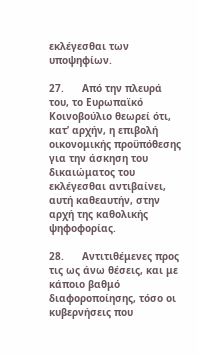εκλέγεσθαι των υποψηφίων.

27.      Από την πλευρά του, το Ευρωπαϊκό Κοινοβούλιο θεωρεί ότι, κατ’ αρχήν, η επιβολή οικονομικής προϋπόθεσης για την άσκηση του δικαιώματος του εκλέγεσθαι αντιβαίνει, αυτή καθεαυτήν, στην αρχή της καθολικής ψηφοφορίας.

28.      Αντιτιθέμενες προς τις ως άνω θέσεις, και με κάποιο βαθμό διαφοροποίησης, τόσο οι κυβερνήσεις που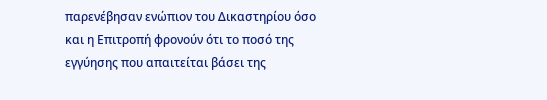παρενέβησαν ενώπιον του Δικαστηρίου όσο και η Επιτροπή φρονούν ότι το ποσό της εγγύησης που απαιτείται βάσει της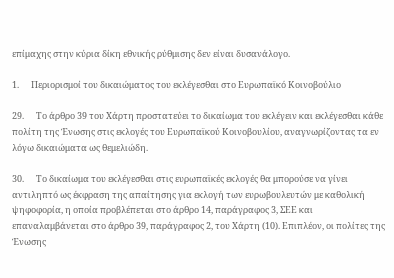επίμαχης στην κύρια δίκη εθνικής ρύθμισης δεν είναι δυσανάλογο.

1.      Περιορισμοί του δικαιώματος του εκλέγεσθαι στο Ευρωπαϊκό Κοινοβούλιο

29.      Το άρθρο 39 του Χάρτη προστατεύει το δικαίωμα του εκλέγειν και εκλέγεσθαι κάθε πολίτη της Ένωσης στις εκλογές του Ευρωπαϊκού Κοινοβουλίου, αναγνωρίζοντας τα εν λόγω δικαιώματα ως θεμελιώδη.

30.      Το δικαίωμα του εκλέγεσθαι στις ευρωπαϊκές εκλογές θα μπορούσε να γίνει αντιληπτό ως έκφραση της απαίτησης για εκλογή των ευρωβουλευτών με καθολική ψηφοφορία, η οποία προβλέπεται στο άρθρο 14, παράγραφος 3, ΣΕΕ και επαναλαμβάνεται στο άρθρο 39, παράγραφος 2, του Χάρτη (10). Επιπλέον, οι πολίτες της Ένωσης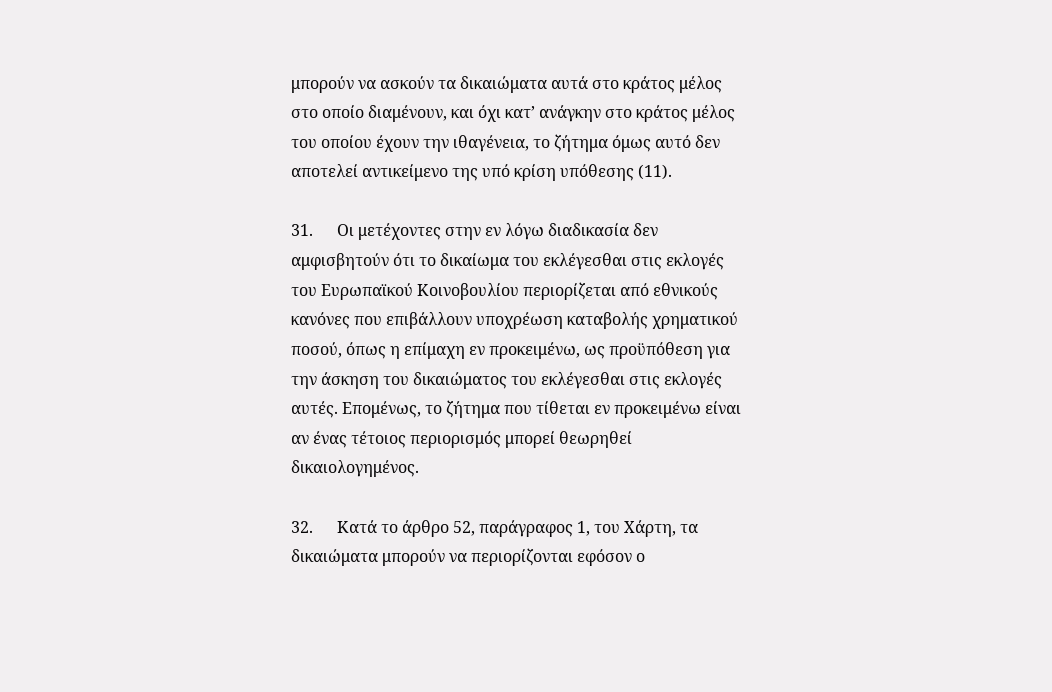μπορούν να ασκούν τα δικαιώματα αυτά στο κράτος μέλος στο οποίο διαμένουν, και όχι κατ’ ανάγκην στο κράτος μέλος του οποίου έχουν την ιθαγένεια, το ζήτημα όμως αυτό δεν αποτελεί αντικείμενο της υπό κρίση υπόθεσης (11).

31.      Οι μετέχοντες στην εν λόγω διαδικασία δεν αμφισβητούν ότι το δικαίωμα του εκλέγεσθαι στις εκλογές του Ευρωπαϊκού Κοινοβουλίου περιορίζεται από εθνικούς κανόνες που επιβάλλουν υποχρέωση καταβολής χρηματικού ποσού, όπως η επίμαχη εν προκειμένω, ως προϋπόθεση για την άσκηση του δικαιώματος του εκλέγεσθαι στις εκλογές αυτές. Επομένως, το ζήτημα που τίθεται εν προκειμένω είναι αν ένας τέτοιος περιορισμός μπορεί θεωρηθεί δικαιολογημένος.

32.      Κατά το άρθρο 52, παράγραφος 1, του Χάρτη, τα δικαιώματα μπορούν να περιορίζονται εφόσον ο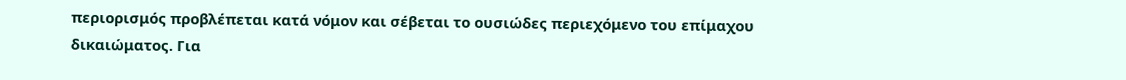περιορισμός προβλέπεται κατά νόμον και σέβεται το ουσιώδες περιεχόμενο του επίμαχου δικαιώματος. Για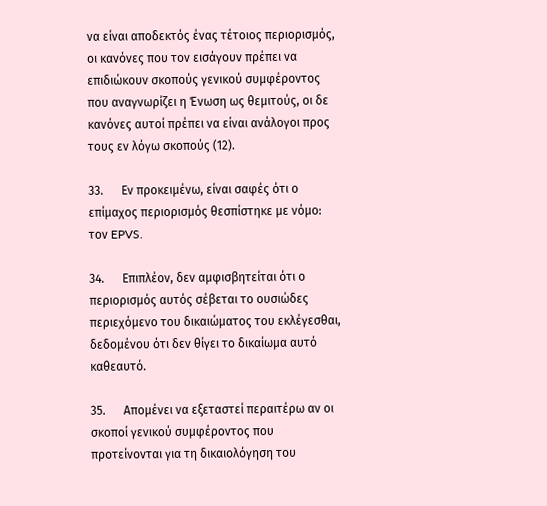να είναι αποδεκτός ένας τέτοιος περιορισμός, οι κανόνες που τον εισάγουν πρέπει να επιδιώκουν σκοπούς γενικού συμφέροντος που αναγνωρίζει η Ένωση ως θεμιτούς, οι δε κανόνες αυτοί πρέπει να είναι ανάλογοι προς τους εν λόγω σκοπούς (12).

33.      Εν προκειμένω, είναι σαφές ότι ο επίμαχος περιορισμός θεσπίστηκε με νόμο: τον EPVS.

34.      Επιπλέον, δεν αμφισβητείται ότι ο περιορισμός αυτός σέβεται το ουσιώδες περιεχόμενο του δικαιώματος του εκλέγεσθαι, δεδομένου ότι δεν θίγει το δικαίωμα αυτό καθεαυτό.

35.      Απομένει να εξεταστεί περαιτέρω αν οι σκοποί γενικού συμφέροντος που προτείνονται για τη δικαιολόγηση του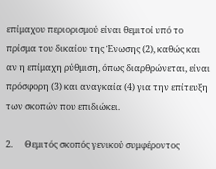επίμαχου περιορισμού είναι θεμιτοί υπό το πρίσμα του δικαίου της Ένωσης (2), καθώς και αν η επίμαχη ρύθμιση, όπως διαρθρώνεται, είναι πρόσφορη (3) και αναγκαία (4) για την επίτευξη των σκοπών που επιδιώκει.

2.      Θεμιτός σκοπός γενικού συμφέροντος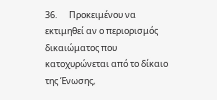36.      Προκειμένου να εκτιμηθεί αν ο περιορισμός δικαιώματος που κατοχυρώνεται από το δίκαιο της Ένωσης,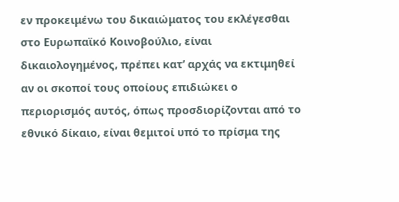εν προκειμένω του δικαιώματος του εκλέγεσθαι στο Ευρωπαϊκό Κοινοβούλιο, είναι δικαιολογημένος, πρέπει κατ’ αρχάς να εκτιμηθεί αν οι σκοποί τους οποίους επιδιώκει ο περιορισμός αυτός, όπως προσδιορίζονται από το εθνικό δίκαιο, είναι θεμιτοί υπό το πρίσμα της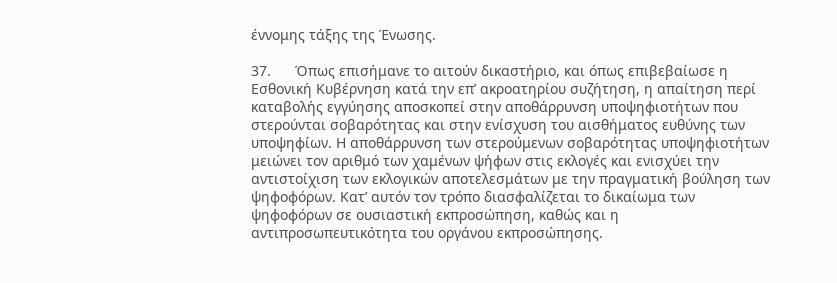έννομης τάξης της Ένωσης.

37.      Όπως επισήμανε το αιτούν δικαστήριο, και όπως επιβεβαίωσε η Εσθονική Κυβέρνηση κατά την επ’ ακροατηρίου συζήτηση, η απαίτηση περί καταβολής εγγύησης αποσκοπεί στην αποθάρρυνση υποψηφιοτήτων που στερούνται σοβαρότητας και στην ενίσχυση του αισθήματος ευθύνης των υποψηφίων. Η αποθάρρυνση των στερούμενων σοβαρότητας υποψηφιοτήτων μειώνει τον αριθμό των χαμένων ψήφων στις εκλογές και ενισχύει την αντιστοίχιση των εκλογικών αποτελεσμάτων με την πραγματική βούληση των ψηφοφόρων. Κατ’ αυτόν τον τρόπο διασφαλίζεται το δικαίωμα των ψηφοφόρων σε ουσιαστική εκπροσώπηση, καθώς και η αντιπροσωπευτικότητα του οργάνου εκπροσώπησης.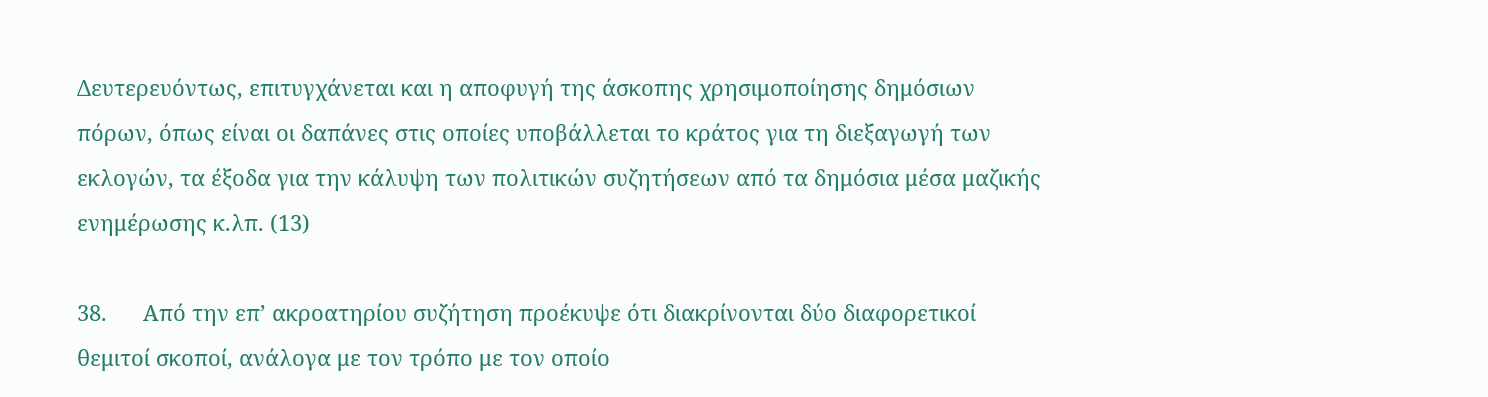Δευτερευόντως, επιτυγχάνεται και η αποφυγή της άσκοπης χρησιμοποίησης δημόσιων πόρων, όπως είναι οι δαπάνες στις οποίες υποβάλλεται το κράτος για τη διεξαγωγή των εκλογών, τα έξοδα για την κάλυψη των πολιτικών συζητήσεων από τα δημόσια μέσα μαζικής ενημέρωσης κ.λπ. (13)

38.      Από την επ’ ακροατηρίου συζήτηση προέκυψε ότι διακρίνονται δύο διαφορετικοί θεμιτοί σκοποί, ανάλογα με τον τρόπο με τον οποίο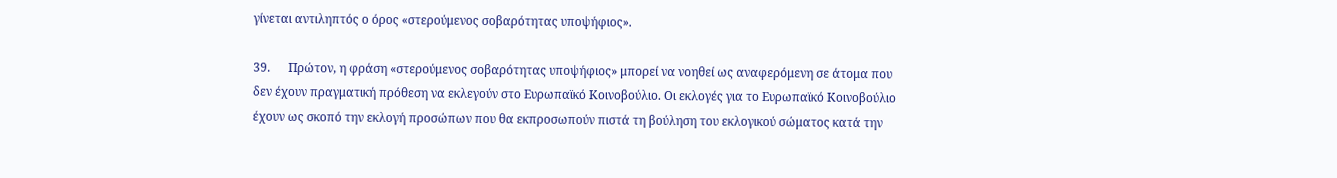γίνεται αντιληπτός ο όρος «στερούμενος σοβαρότητας υποψήφιος».

39.      Πρώτον, η φράση «στερούμενος σοβαρότητας υποψήφιος» μπορεί να νοηθεί ως αναφερόμενη σε άτομα που δεν έχουν πραγματική πρόθεση να εκλεγούν στο Ευρωπαϊκό Κοινοβούλιο. Οι εκλογές για το Ευρωπαϊκό Κοινοβούλιο έχουν ως σκοπό την εκλογή προσώπων που θα εκπροσωπούν πιστά τη βούληση του εκλογικού σώματος κατά την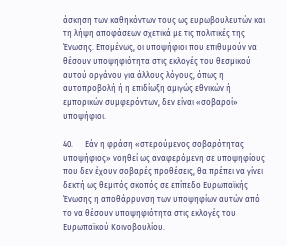άσκηση των καθηκόντων τους ως ευρωβουλευτών και τη λήψη αποφάσεων σχετικά με τις πολιτικές της Ένωσης. Επομένως, οι υποψήφιοι που επιθυμούν να θέσουν υποψηφιότητα στις εκλογές του θεσμικού αυτού οργάνου για άλλους λόγους, όπως η αυτοπροβολή ή η επιδίωξη αμιγώς εθνικών ή εμπορικών συμφερόντων, δεν είναι «σοβαροί» υποψήφιοι.

40.      Εάν η φράση «στερούμενος σοβαρότητας υποψήφιος» νοηθεί ως αναφερόμενη σε υποψηφίους που δεν έχουν σοβαρές προθέσεις, θα πρέπει να γίνει δεκτή ως θεμιτός σκοπός σε επίπεδο Ευρωπαϊκής Ένωσης η αποθάρρυνση των υποψηφίων αυτών από το να θέσουν υποψηφιότητα στις εκλογές του Ευρωπαϊκού Κοινοβουλίου.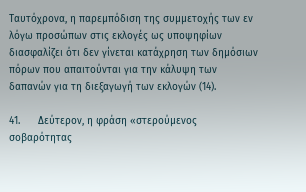Ταυτόχρονα, η παρεμπόδιση της συμμετοχής των εν λόγω προσώπων στις εκλογές ως υποψηφίων διασφαλίζει ότι δεν γίνεται κατάχρηση των δημόσιων πόρων που απαιτούνται για την κάλυψη των δαπανών για τη διεξαγωγή των εκλογών (14).

41.      Δεύτερον, η φράση «στερούμενος σοβαρότητας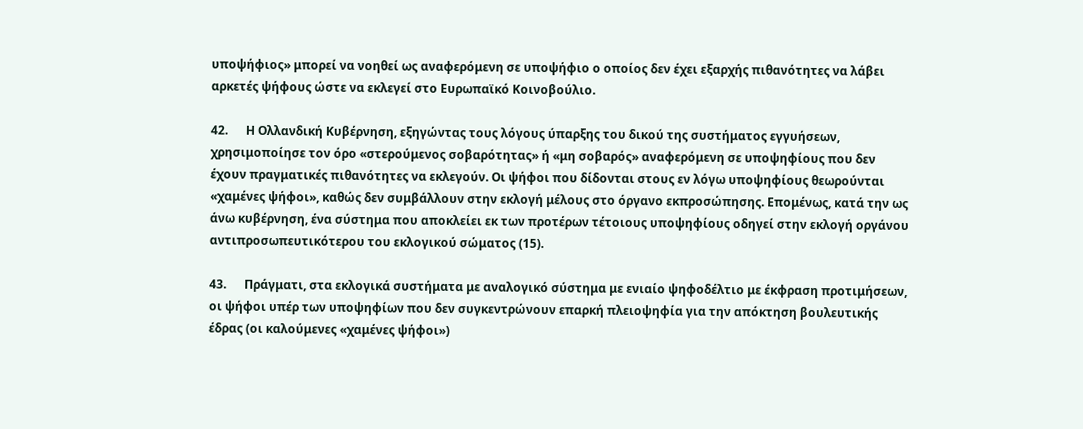υποψήφιος» μπορεί να νοηθεί ως αναφερόμενη σε υποψήφιο ο οποίος δεν έχει εξαρχής πιθανότητες να λάβει αρκετές ψήφους ώστε να εκλεγεί στο Ευρωπαϊκό Κοινοβούλιο.

42.      Η Ολλανδική Κυβέρνηση, εξηγώντας τους λόγους ύπαρξης του δικού της συστήματος εγγυήσεων, χρησιμοποίησε τον όρο «στερούμενος σοβαρότητας» ή «μη σοβαρός» αναφερόμενη σε υποψηφίους που δεν έχουν πραγματικές πιθανότητες να εκλεγούν. Οι ψήφοι που δίδονται στους εν λόγω υποψηφίους θεωρούνται «χαμένες ψήφοι», καθώς δεν συμβάλλουν στην εκλογή μέλους στο όργανο εκπροσώπησης. Επομένως, κατά την ως άνω κυβέρνηση, ένα σύστημα που αποκλείει εκ των προτέρων τέτοιους υποψηφίους οδηγεί στην εκλογή οργάνου αντιπροσωπευτικότερου του εκλογικού σώματος (15).

43.      Πράγματι, στα εκλογικά συστήματα με αναλογικό σύστημα με ενιαίο ψηφοδέλτιο με έκφραση προτιμήσεων, οι ψήφοι υπέρ των υποψηφίων που δεν συγκεντρώνουν επαρκή πλειοψηφία για την απόκτηση βουλευτικής έδρας (οι καλούμενες «χαμένες ψήφοι»)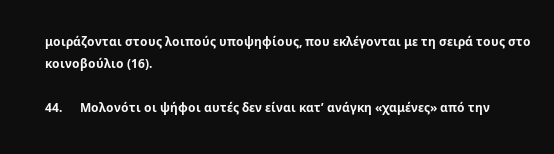μοιράζονται στους λοιπούς υποψηφίους, που εκλέγονται με τη σειρά τους στο κοινοβούλιο (16).

44.      Μολονότι οι ψήφοι αυτές δεν είναι κατ’ ανάγκη «χαμένες» από την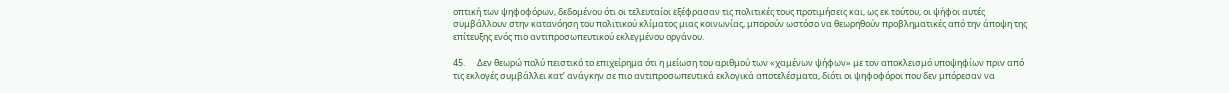οπτική των ψηφοφόρων, δεδομένου ότι οι τελευταίοι εξέφρασαν τις πολιτικές τους προτιμήσεις και, ως εκ τούτου, οι ψήφοι αυτές συμβάλλουν στην κατανόηση του πολιτικού κλίματος μιας κοινωνίας, μπορούν ωστόσο να θεωρηθούν προβληματικές από την άποψη της επίτευξης ενός πιο αντιπροσωπευτικού εκλεγμένου οργάνου.

45.      Δεν θεωρώ πολύ πειστικό το επιχείρημα ότι η μείωση του αριθμού των «χαμένων ψήφων» με τον αποκλεισμό υποψηφίων πριν από τις εκλογές συμβάλλει κατ’ ανάγκην σε πιο αντιπροσωπευτικά εκλογικά αποτελέσματα, διότι οι ψηφοφόροι που δεν μπόρεσαν να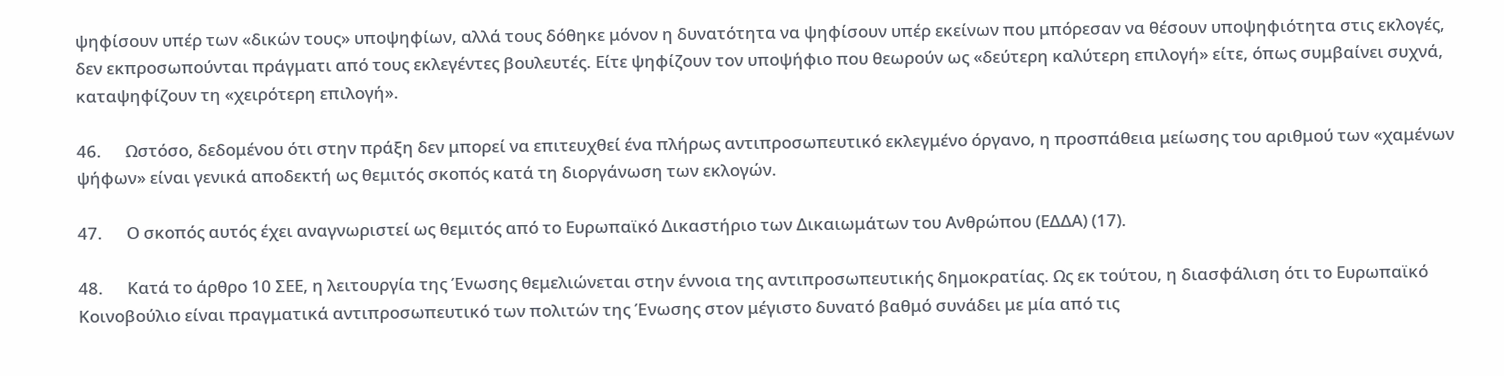ψηφίσουν υπέρ των «δικών τους» υποψηφίων, αλλά τους δόθηκε μόνον η δυνατότητα να ψηφίσουν υπέρ εκείνων που μπόρεσαν να θέσουν υποψηφιότητα στις εκλογές, δεν εκπροσωπούνται πράγματι από τους εκλεγέντες βουλευτές. Είτε ψηφίζουν τον υποψήφιο που θεωρούν ως «δεύτερη καλύτερη επιλογή» είτε, όπως συμβαίνει συχνά, καταψηφίζουν τη «χειρότερη επιλογή».

46.      Ωστόσο, δεδομένου ότι στην πράξη δεν μπορεί να επιτευχθεί ένα πλήρως αντιπροσωπευτικό εκλεγμένο όργανο, η προσπάθεια μείωσης του αριθμού των «χαμένων ψήφων» είναι γενικά αποδεκτή ως θεμιτός σκοπός κατά τη διοργάνωση των εκλογών.

47.      Ο σκοπός αυτός έχει αναγνωριστεί ως θεμιτός από το Ευρωπαϊκό Δικαστήριο των Δικαιωμάτων του Ανθρώπου (ΕΔΔΑ) (17).

48.      Κατά το άρθρο 10 ΣΕΕ, η λειτουργία της Ένωσης θεμελιώνεται στην έννοια της αντιπροσωπευτικής δημοκρατίας. Ως εκ τούτου, η διασφάλιση ότι το Ευρωπαϊκό Κοινοβούλιο είναι πραγματικά αντιπροσωπευτικό των πολιτών της Ένωσης στον μέγιστο δυνατό βαθμό συνάδει με μία από τις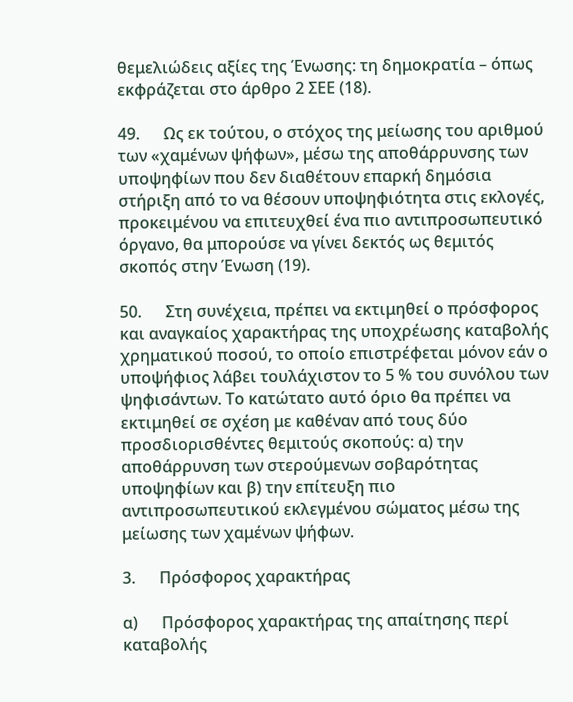θεμελιώδεις αξίες της Ένωσης: τη δημοκρατία – όπως εκφράζεται στο άρθρο 2 ΣΕΕ (18).

49.      Ως εκ τούτου, ο στόχος της μείωσης του αριθμού των «χαμένων ψήφων», μέσω της αποθάρρυνσης των υποψηφίων που δεν διαθέτουν επαρκή δημόσια στήριξη από το να θέσουν υποψηφιότητα στις εκλογές, προκειμένου να επιτευχθεί ένα πιο αντιπροσωπευτικό όργανο, θα μπορούσε να γίνει δεκτός ως θεμιτός σκοπός στην Ένωση (19).

50.      Στη συνέχεια, πρέπει να εκτιμηθεί ο πρόσφορος και αναγκαίος χαρακτήρας της υποχρέωσης καταβολής χρηματικού ποσού, το οποίο επιστρέφεται μόνον εάν ο υποψήφιος λάβει τουλάχιστον το 5 % του συνόλου των ψηφισάντων. Το κατώτατο αυτό όριο θα πρέπει να εκτιμηθεί σε σχέση με καθέναν από τους δύο προσδιορισθέντες θεμιτούς σκοπούς: α) την αποθάρρυνση των στερούμενων σοβαρότητας υποψηφίων και β) την επίτευξη πιο αντιπροσωπευτικού εκλεγμένου σώματος μέσω της μείωσης των χαμένων ψήφων.

3.      Πρόσφορος χαρακτήρας

α)      Πρόσφορος χαρακτήρας της απαίτησης περί καταβολής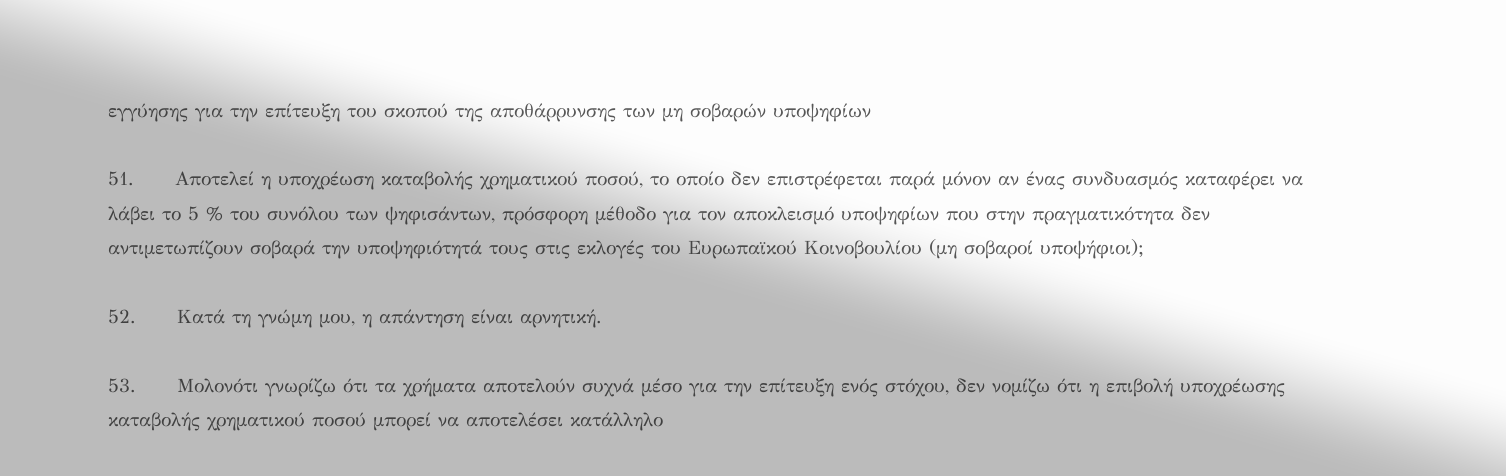εγγύησης για την επίτευξη του σκοπού της αποθάρρυνσης των μη σοβαρών υποψηφίων

51.      Αποτελεί η υποχρέωση καταβολής χρηματικού ποσού, το οποίο δεν επιστρέφεται παρά μόνον αν ένας συνδυασμός καταφέρει να λάβει το 5 % του συνόλου των ψηφισάντων, πρόσφορη μέθοδο για τον αποκλεισμό υποψηφίων που στην πραγματικότητα δεν αντιμετωπίζουν σοβαρά την υποψηφιότητά τους στις εκλογές του Ευρωπαϊκού Κοινοβουλίου (μη σοβαροί υποψήφιοι);

52.      Κατά τη γνώμη μου, η απάντηση είναι αρνητική.

53.      Μολονότι γνωρίζω ότι τα χρήματα αποτελούν συχνά μέσο για την επίτευξη ενός στόχου, δεν νομίζω ότι η επιβολή υποχρέωσης καταβολής χρηματικού ποσού μπορεί να αποτελέσει κατάλληλο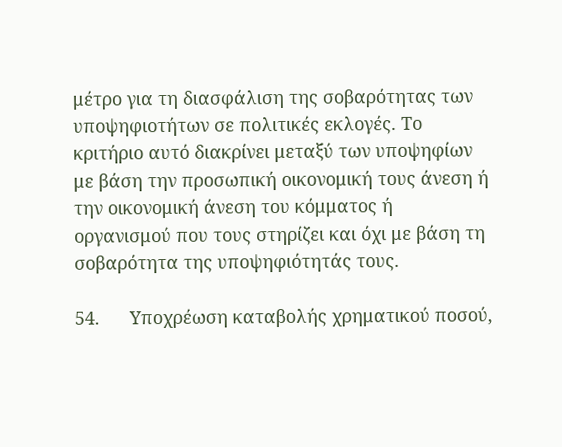μέτρο για τη διασφάλιση της σοβαρότητας των υποψηφιοτήτων σε πολιτικές εκλογές. Το κριτήριο αυτό διακρίνει μεταξύ των υποψηφίων με βάση την προσωπική οικονομική τους άνεση ή την οικονομική άνεση του κόμματος ή οργανισμού που τους στηρίζει και όχι με βάση τη σοβαρότητα της υποψηφιότητάς τους.

54.      Υποχρέωση καταβολής χρηματικού ποσού,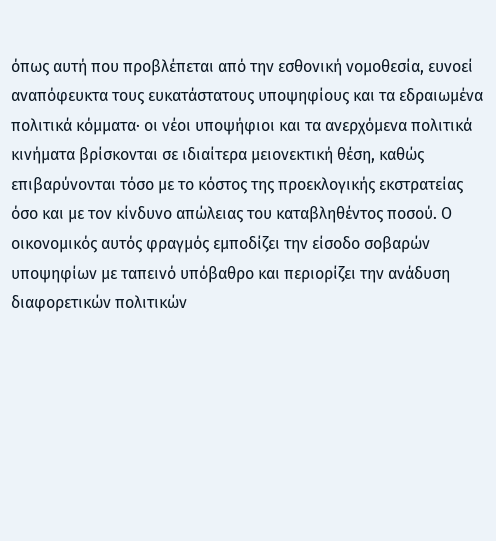όπως αυτή που προβλέπεται από την εσθονική νομοθεσία, ευνοεί αναπόφευκτα τους ευκατάστατους υποψηφίους και τα εδραιωμένα πολιτικά κόμματα· οι νέοι υποψήφιοι και τα ανερχόμενα πολιτικά κινήματα βρίσκονται σε ιδιαίτερα μειονεκτική θέση, καθώς επιβαρύνονται τόσο με το κόστος της προεκλογικής εκστρατείας όσο και με τον κίνδυνο απώλειας του καταβληθέντος ποσού. Ο οικονομικός αυτός φραγμός εμποδίζει την είσοδο σοβαρών υποψηφίων με ταπεινό υπόβαθρο και περιορίζει την ανάδυση διαφορετικών πολιτικών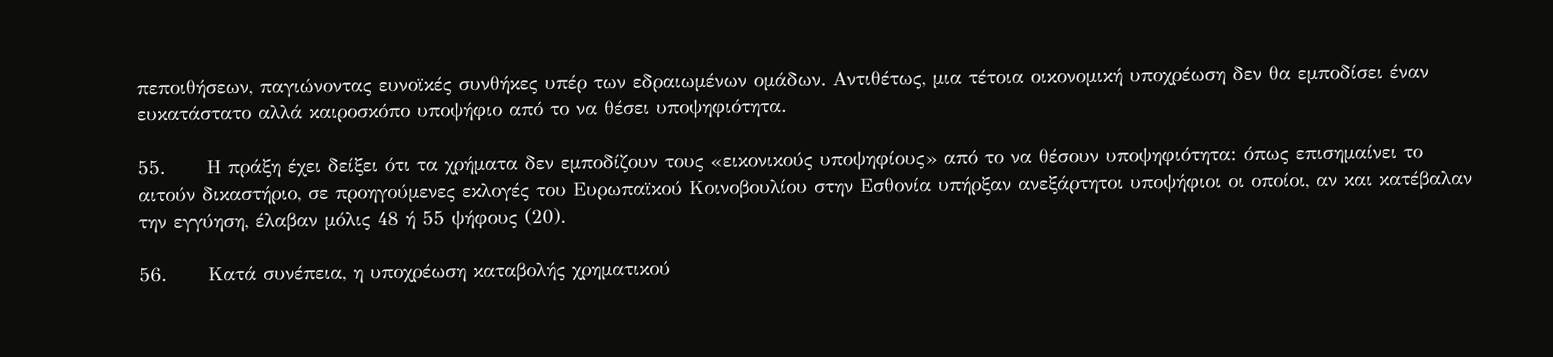πεποιθήσεων, παγιώνοντας ευνοϊκές συνθήκες υπέρ των εδραιωμένων ομάδων. Αντιθέτως, μια τέτοια οικονομική υποχρέωση δεν θα εμποδίσει έναν ευκατάστατο αλλά καιροσκόπο υποψήφιο από το να θέσει υποψηφιότητα.

55.      Η πράξη έχει δείξει ότι τα χρήματα δεν εμποδίζουν τους «εικονικούς υποψηφίους» από το να θέσουν υποψηφιότητα: όπως επισημαίνει το αιτούν δικαστήριο, σε προηγούμενες εκλογές του Ευρωπαϊκού Κοινοβουλίου στην Εσθονία υπήρξαν ανεξάρτητοι υποψήφιοι οι οποίοι, αν και κατέβαλαν την εγγύηση, έλαβαν μόλις 48 ή 55 ψήφους (20).

56.      Κατά συνέπεια, η υποχρέωση καταβολής χρηματικού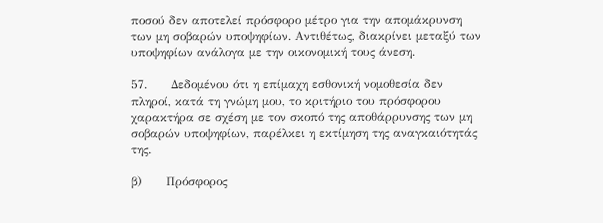ποσού δεν αποτελεί πρόσφορο μέτρο για την απομάκρυνση των μη σοβαρών υποψηφίων. Αντιθέτως, διακρίνει μεταξύ των υποψηφίων ανάλογα με την οικονομική τους άνεση.

57.      Δεδομένου ότι η επίμαχη εσθονική νομοθεσία δεν πληροί, κατά τη γνώμη μου, το κριτήριο του πρόσφορου χαρακτήρα σε σχέση με τον σκοπό της αποθάρρυνσης των μη σοβαρών υποψηφίων, παρέλκει η εκτίμηση της αναγκαιότητάς της.

β)      Πρόσφορος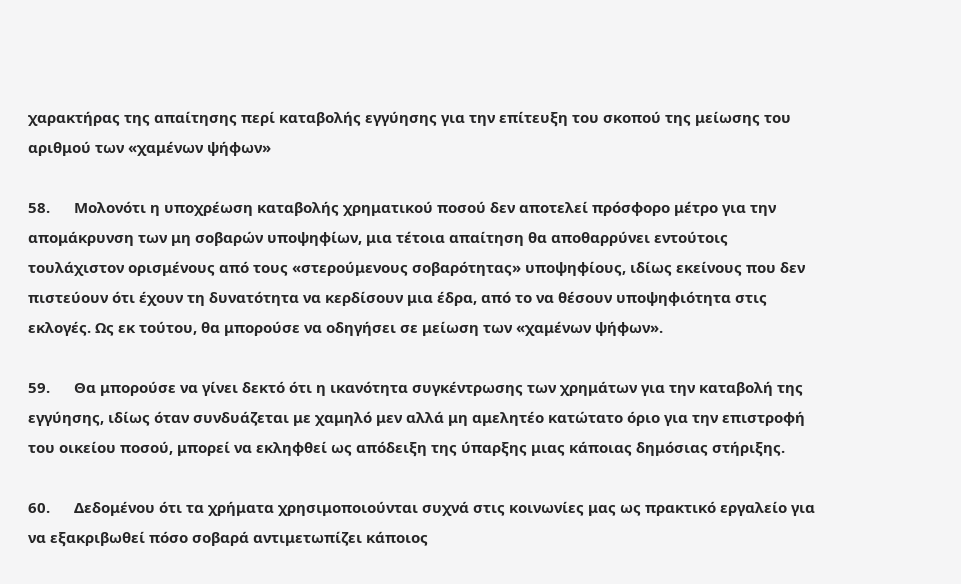χαρακτήρας της απαίτησης περί καταβολής εγγύησης για την επίτευξη του σκοπού της μείωσης του αριθμού των «χαμένων ψήφων»

58.      Μολονότι η υποχρέωση καταβολής χρηματικού ποσού δεν αποτελεί πρόσφορο μέτρο για την απομάκρυνση των μη σοβαρών υποψηφίων, μια τέτοια απαίτηση θα αποθαρρύνει εντούτοις τουλάχιστον ορισμένους από τους «στερούμενους σοβαρότητας» υποψηφίους, ιδίως εκείνους που δεν πιστεύουν ότι έχουν τη δυνατότητα να κερδίσουν μια έδρα, από το να θέσουν υποψηφιότητα στις εκλογές. Ως εκ τούτου, θα μπορούσε να οδηγήσει σε μείωση των «χαμένων ψήφων».

59.      Θα μπορούσε να γίνει δεκτό ότι η ικανότητα συγκέντρωσης των χρημάτων για την καταβολή της εγγύησης, ιδίως όταν συνδυάζεται με χαμηλό μεν αλλά μη αμελητέο κατώτατο όριο για την επιστροφή του οικείου ποσού, μπορεί να εκληφθεί ως απόδειξη της ύπαρξης μιας κάποιας δημόσιας στήριξης.

60.      Δεδομένου ότι τα χρήματα χρησιμοποιούνται συχνά στις κοινωνίες μας ως πρακτικό εργαλείο για να εξακριβωθεί πόσο σοβαρά αντιμετωπίζει κάποιος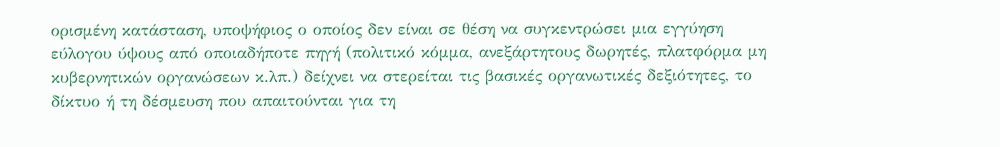ορισμένη κατάσταση, υποψήφιος ο οποίος δεν είναι σε θέση να συγκεντρώσει μια εγγύηση εύλογου ύψους από οποιαδήποτε πηγή (πολιτικό κόμμα, ανεξάρτητους δωρητές, πλατφόρμα μη κυβερνητικών οργανώσεων κ.λπ.) δείχνει να στερείται τις βασικές οργανωτικές δεξιότητες, το δίκτυο ή τη δέσμευση που απαιτούνται για τη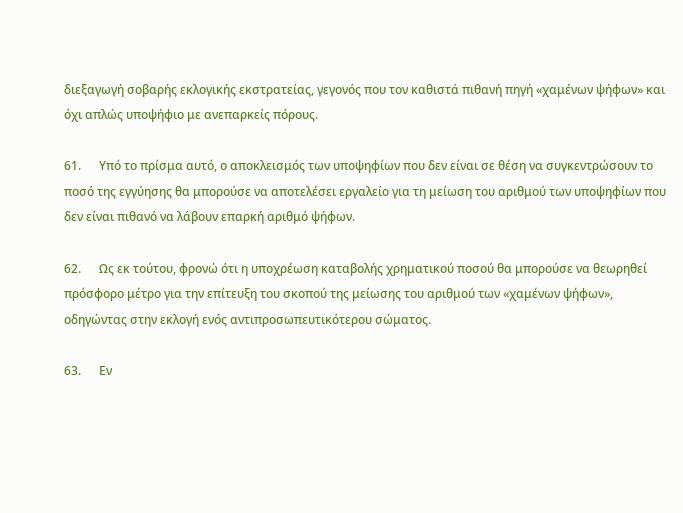διεξαγωγή σοβαρής εκλογικής εκστρατείας, γεγονός που τον καθιστά πιθανή πηγή «χαμένων ψήφων» και όχι απλώς υποψήφιο με ανεπαρκείς πόρους.

61.      Υπό το πρίσμα αυτό, ο αποκλεισμός των υποψηφίων που δεν είναι σε θέση να συγκεντρώσουν το ποσό της εγγύησης θα μπορούσε να αποτελέσει εργαλείο για τη μείωση του αριθμού των υποψηφίων που δεν είναι πιθανό να λάβουν επαρκή αριθμό ψήφων.

62.      Ως εκ τούτου, φρονώ ότι η υποχρέωση καταβολής χρηματικού ποσού θα μπορούσε να θεωρηθεί πρόσφορο μέτρο για την επίτευξη του σκοπού της μείωσης του αριθμού των «χαμένων ψήφων», οδηγώντας στην εκλογή ενός αντιπροσωπευτικότερου σώματος.

63.      Εν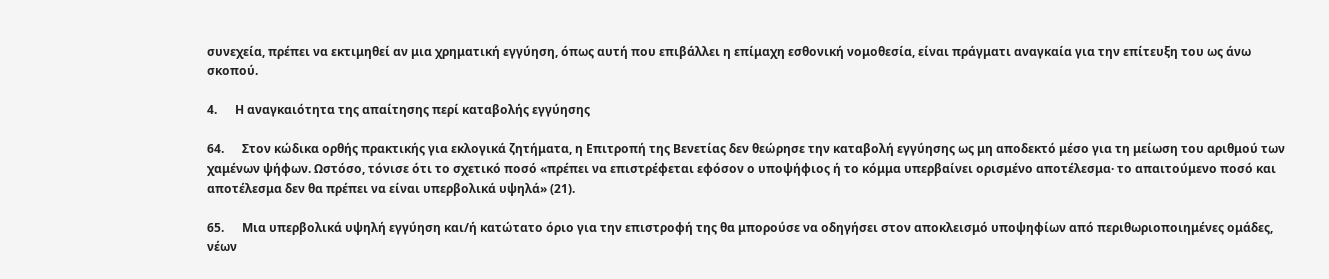συνεχεία, πρέπει να εκτιμηθεί αν μια χρηματική εγγύηση, όπως αυτή που επιβάλλει η επίμαχη εσθονική νομοθεσία, είναι πράγματι αναγκαία για την επίτευξη του ως άνω σκοπού.

4.      Η αναγκαιότητα της απαίτησης περί καταβολής εγγύησης

64.      Στον κώδικα ορθής πρακτικής για εκλογικά ζητήματα, η Επιτροπή της Βενετίας δεν θεώρησε την καταβολή εγγύησης ως μη αποδεκτό μέσο για τη μείωση του αριθμού των χαμένων ψήφων. Ωστόσο, τόνισε ότι το σχετικό ποσό «πρέπει να επιστρέφεται εφόσον ο υποψήφιος ή το κόμμα υπερβαίνει ορισμένο αποτέλεσμα· το απαιτούμενο ποσό και αποτέλεσμα δεν θα πρέπει να είναι υπερβολικά υψηλά» (21).

65.      Μια υπερβολικά υψηλή εγγύηση και/ή κατώτατο όριο για την επιστροφή της θα μπορούσε να οδηγήσει στον αποκλεισμό υποψηφίων από περιθωριοποιημένες ομάδες, νέων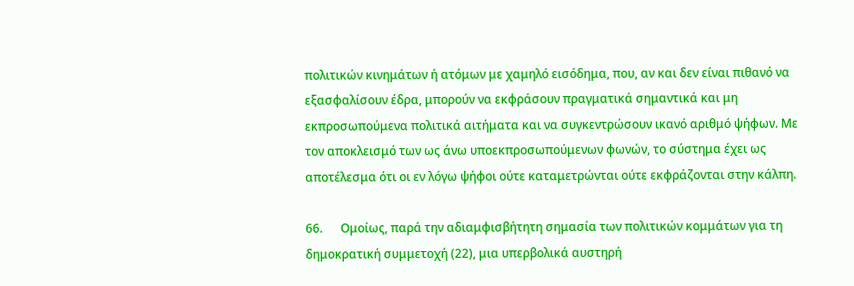πολιτικών κινημάτων ή ατόμων με χαμηλό εισόδημα, που, αν και δεν είναι πιθανό να εξασφαλίσουν έδρα, μπορούν να εκφράσουν πραγματικά σημαντικά και μη εκπροσωπούμενα πολιτικά αιτήματα και να συγκεντρώσουν ικανό αριθμό ψήφων. Με τον αποκλεισμό των ως άνω υποεκπροσωπούμενων φωνών, το σύστημα έχει ως αποτέλεσμα ότι οι εν λόγω ψήφοι ούτε καταμετρώνται ούτε εκφράζονται στην κάλπη.

66.      Ομοίως, παρά την αδιαμφισβήτητη σημασία των πολιτικών κομμάτων για τη δημοκρατική συμμετοχή (22), μια υπερβολικά αυστηρή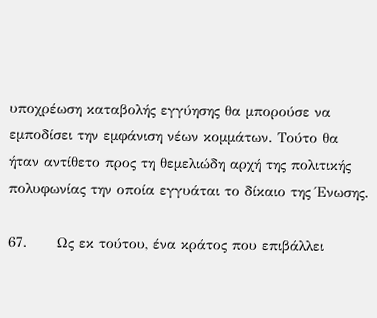υποχρέωση καταβολής εγγύησης θα μπορούσε να εμποδίσει την εμφάνιση νέων κομμάτων. Τούτο θα ήταν αντίθετο προς τη θεμελιώδη αρχή της πολιτικής πολυφωνίας την οποία εγγυάται το δίκαιο της Ένωσης.

67.      Ως εκ τούτου, ένα κράτος που επιβάλλει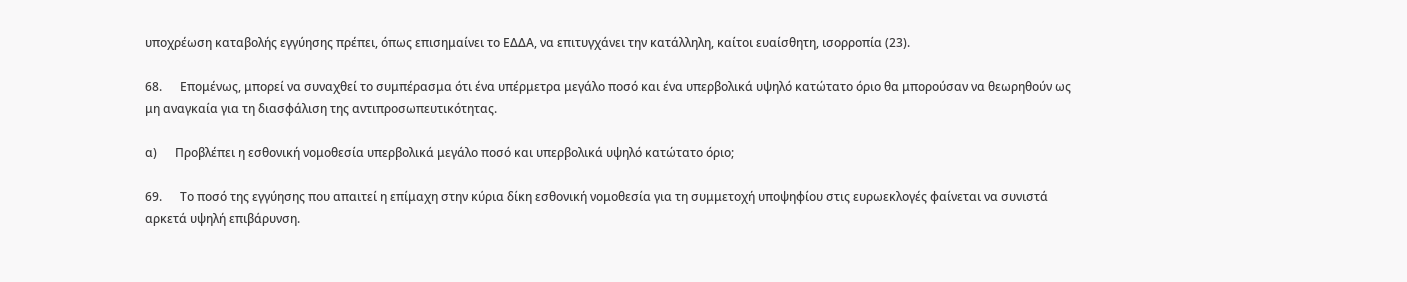υποχρέωση καταβολής εγγύησης πρέπει, όπως επισημαίνει το ΕΔΔΑ, να επιτυγχάνει την κατάλληλη, καίτοι ευαίσθητη, ισορροπία (23).

68.      Επομένως, μπορεί να συναχθεί το συμπέρασμα ότι ένα υπέρμετρα μεγάλο ποσό και ένα υπερβολικά υψηλό κατώτατο όριο θα μπορούσαν να θεωρηθούν ως μη αναγκαία για τη διασφάλιση της αντιπροσωπευτικότητας.

α)      Προβλέπει η εσθονική νομοθεσία υπερβολικά μεγάλο ποσό και υπερβολικά υψηλό κατώτατο όριο;

69.      Το ποσό της εγγύησης που απαιτεί η επίμαχη στην κύρια δίκη εσθονική νομοθεσία για τη συμμετοχή υποψηφίου στις ευρωεκλογές φαίνεται να συνιστά αρκετά υψηλή επιβάρυνση.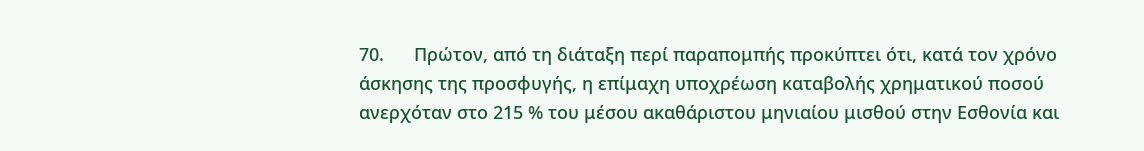70.      Πρώτον, από τη διάταξη περί παραπομπής προκύπτει ότι, κατά τον χρόνο άσκησης της προσφυγής, η επίμαχη υποχρέωση καταβολής χρηματικού ποσού ανερχόταν στο 215 % του μέσου ακαθάριστου μηνιαίου μισθού στην Εσθονία και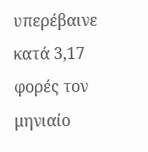υπερέβαινε κατά 3,17 φορές τον μηνιαίο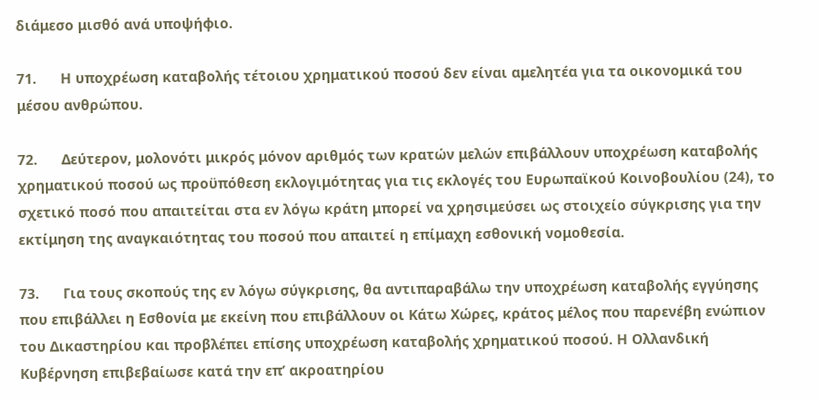διάμεσο μισθό ανά υποψήφιο.

71.      Η υποχρέωση καταβολής τέτοιου χρηματικού ποσού δεν είναι αμελητέα για τα οικονομικά του μέσου ανθρώπου.

72.      Δεύτερον, μολονότι μικρός μόνον αριθμός των κρατών μελών επιβάλλουν υποχρέωση καταβολής χρηματικού ποσού ως προϋπόθεση εκλογιμότητας για τις εκλογές του Ευρωπαϊκού Κοινοβουλίου (24), το σχετικό ποσό που απαιτείται στα εν λόγω κράτη μπορεί να χρησιμεύσει ως στοιχείο σύγκρισης για την εκτίμηση της αναγκαιότητας του ποσού που απαιτεί η επίμαχη εσθονική νομοθεσία.

73.      Για τους σκοπούς της εν λόγω σύγκρισης, θα αντιπαραβάλω την υποχρέωση καταβολής εγγύησης που επιβάλλει η Εσθονία με εκείνη που επιβάλλουν οι Κάτω Χώρες, κράτος μέλος που παρενέβη ενώπιον του Δικαστηρίου και προβλέπει επίσης υποχρέωση καταβολής χρηματικού ποσού. Η Ολλανδική Κυβέρνηση επιβεβαίωσε κατά την επ’ ακροατηρίου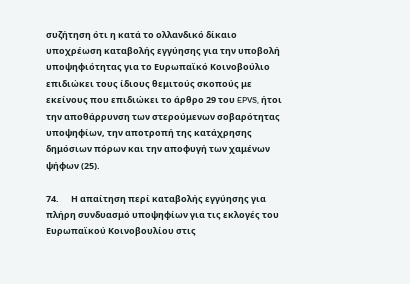συζήτηση ότι η κατά το ολλανδικό δίκαιο υποχρέωση καταβολής εγγύησης για την υποβολή υποψηφιότητας για το Ευρωπαϊκό Κοινοβούλιο επιδιώκει τους ίδιους θεμιτούς σκοπούς με εκείνους που επιδιώκει το άρθρο 29 του EPVS, ήτοι την αποθάρρυνση των στερούμενων σοβαρότητας υποψηφίων, την αποτροπή της κατάχρησης δημόσιων πόρων και την αποφυγή των χαμένων ψήφων (25).

74.      Η απαίτηση περί καταβολής εγγύησης για πλήρη συνδυασμό υποψηφίων για τις εκλογές του Ευρωπαϊκού Κοινοβουλίου στις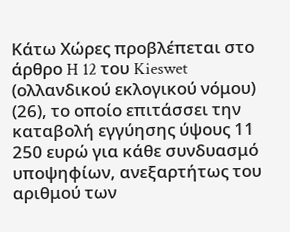Κάτω Χώρες προβλέπεται στο άρθρο H 12 του Kieswet (ολλανδικού εκλογικού νόμου) (26), το οποίο επιτάσσει την καταβολή εγγύησης ύψους 11 250 ευρώ για κάθε συνδυασμό υποψηφίων, ανεξαρτήτως του αριθμού των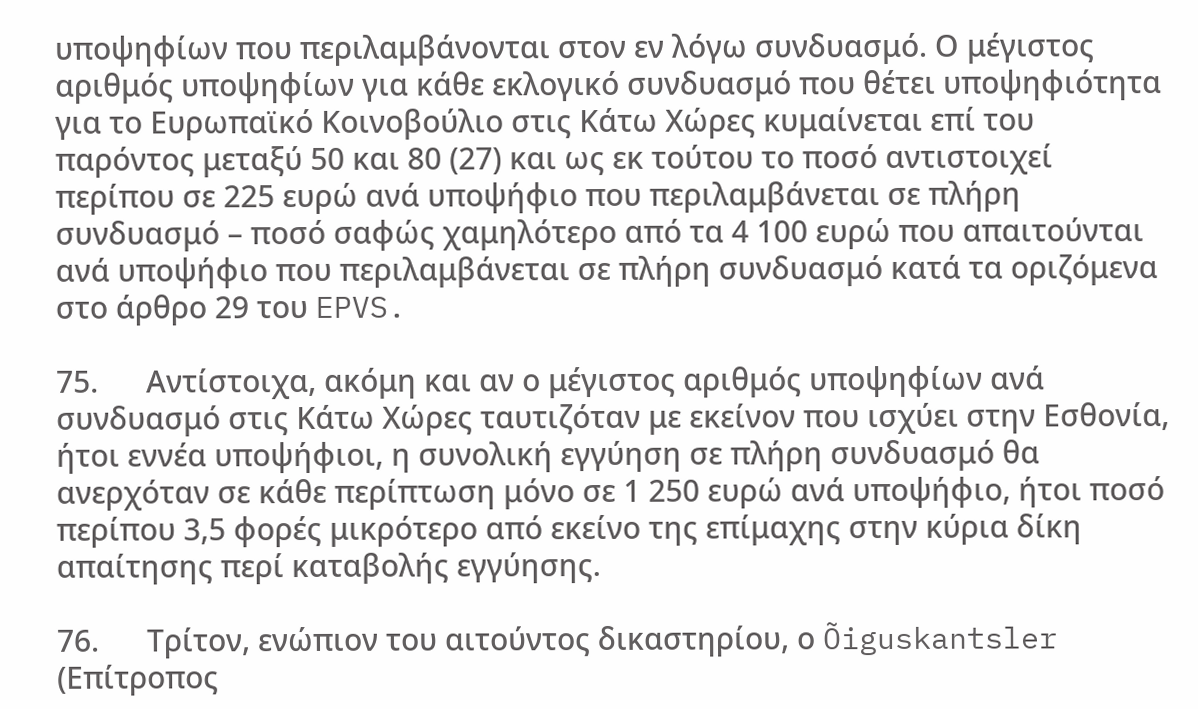υποψηφίων που περιλαμβάνονται στον εν λόγω συνδυασμό. Ο μέγιστος αριθμός υποψηφίων για κάθε εκλογικό συνδυασμό που θέτει υποψηφιότητα για το Ευρωπαϊκό Κοινοβούλιο στις Κάτω Χώρες κυμαίνεται επί του παρόντος μεταξύ 50 και 80 (27) και ως εκ τούτου το ποσό αντιστοιχεί περίπου σε 225 ευρώ ανά υποψήφιο που περιλαμβάνεται σε πλήρη συνδυασμό – ποσό σαφώς χαμηλότερο από τα 4 100 ευρώ που απαιτούνται ανά υποψήφιο που περιλαμβάνεται σε πλήρη συνδυασμό κατά τα οριζόμενα στο άρθρο 29 του EPVS.

75.      Αντίστοιχα, ακόμη και αν ο μέγιστος αριθμός υποψηφίων ανά συνδυασμό στις Κάτω Χώρες ταυτιζόταν με εκείνον που ισχύει στην Εσθονία, ήτοι εννέα υποψήφιοι, η συνολική εγγύηση σε πλήρη συνδυασμό θα ανερχόταν σε κάθε περίπτωση μόνο σε 1 250 ευρώ ανά υποψήφιο, ήτοι ποσό περίπου 3,5 φορές μικρότερο από εκείνο της επίμαχης στην κύρια δίκη απαίτησης περί καταβολής εγγύησης.

76.      Τρίτον, ενώπιον του αιτούντος δικαστηρίου, ο Õiguskantsler (Επίτροπος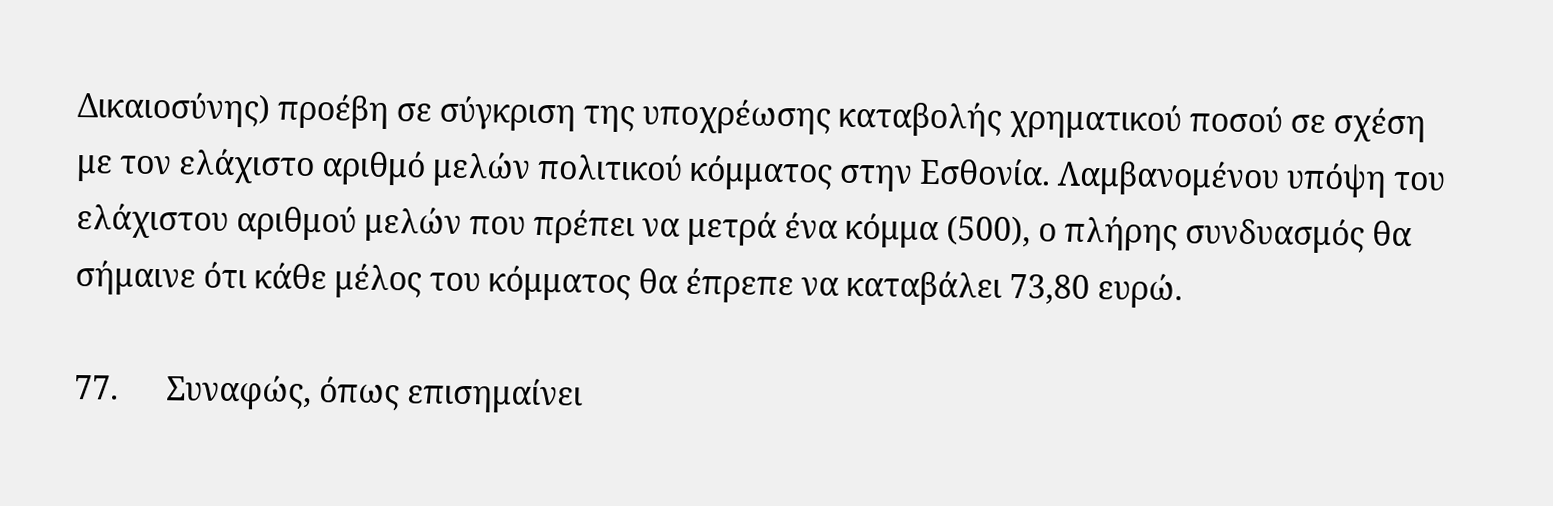Δικαιοσύνης) προέβη σε σύγκριση της υποχρέωσης καταβολής χρηματικού ποσού σε σχέση με τον ελάχιστο αριθμό μελών πολιτικού κόμματος στην Εσθονία. Λαμβανομένου υπόψη του ελάχιστου αριθμού μελών που πρέπει να μετρά ένα κόμμα (500), ο πλήρης συνδυασμός θα σήμαινε ότι κάθε μέλος του κόμματος θα έπρεπε να καταβάλει 73,80 ευρώ.

77.      Συναφώς, όπως επισημαίνει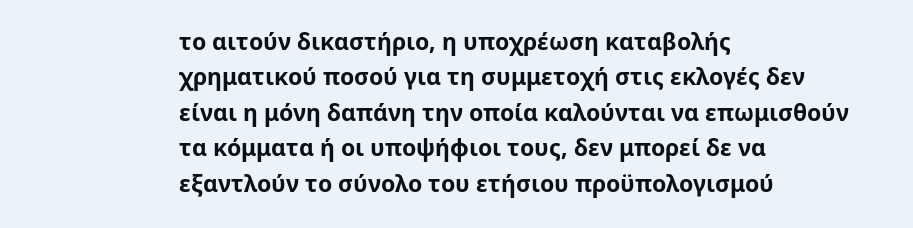το αιτούν δικαστήριο, η υποχρέωση καταβολής χρηματικού ποσού για τη συμμετοχή στις εκλογές δεν είναι η μόνη δαπάνη την οποία καλούνται να επωμισθούν τα κόμματα ή οι υποψήφιοι τους, δεν μπορεί δε να εξαντλούν το σύνολο του ετήσιου προϋπολογισμού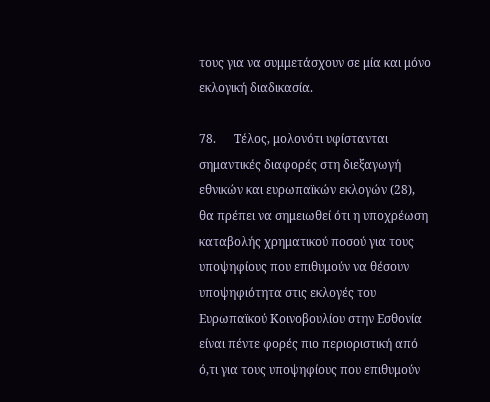τους για να συμμετάσχουν σε μία και μόνο εκλογική διαδικασία.

78.      Τέλος, μολονότι υφίστανται σημαντικές διαφορές στη διεξαγωγή εθνικών και ευρωπαϊκών εκλογών (28), θα πρέπει να σημειωθεί ότι η υποχρέωση καταβολής χρηματικού ποσού για τους υποψηφίους που επιθυμούν να θέσουν υποψηφιότητα στις εκλογές του Ευρωπαϊκού Κοινοβουλίου στην Εσθονία είναι πέντε φορές πιο περιοριστική από ό,τι για τους υποψηφίους που επιθυμούν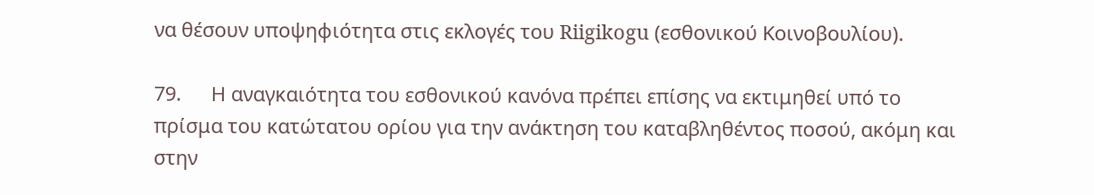να θέσουν υποψηφιότητα στις εκλογές του Riigikogu (εσθονικού Κοινοβουλίου).

79.      Η αναγκαιότητα του εσθονικού κανόνα πρέπει επίσης να εκτιμηθεί υπό το πρίσμα του κατώτατου ορίου για την ανάκτηση του καταβληθέντος ποσού, ακόμη και στην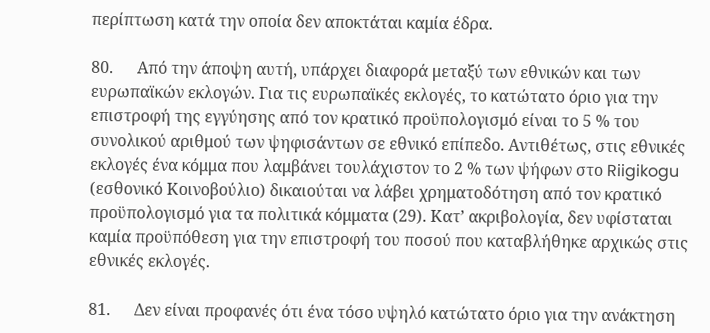περίπτωση κατά την οποία δεν αποκτάται καμία έδρα.

80.      Από την άποψη αυτή, υπάρχει διαφορά μεταξύ των εθνικών και των ευρωπαϊκών εκλογών. Για τις ευρωπαϊκές εκλογές, το κατώτατο όριο για την επιστροφή της εγγύησης από τον κρατικό προϋπολογισμό είναι το 5 % του συνολικού αριθμού των ψηφισάντων σε εθνικό επίπεδο. Αντιθέτως, στις εθνικές εκλογές ένα κόμμα που λαμβάνει τουλάχιστον το 2 % των ψήφων στο Riigikogu (εσθονικό Κοινοβούλιο) δικαιούται να λάβει χρηματοδότηση από τον κρατικό προϋπολογισμό για τα πολιτικά κόμματα (29). Κατ’ ακριβολογία, δεν υφίσταται καμία προϋπόθεση για την επιστροφή του ποσού που καταβλήθηκε αρχικώς στις εθνικές εκλογές.

81.      Δεν είναι προφανές ότι ένα τόσο υψηλό κατώτατο όριο για την ανάκτηση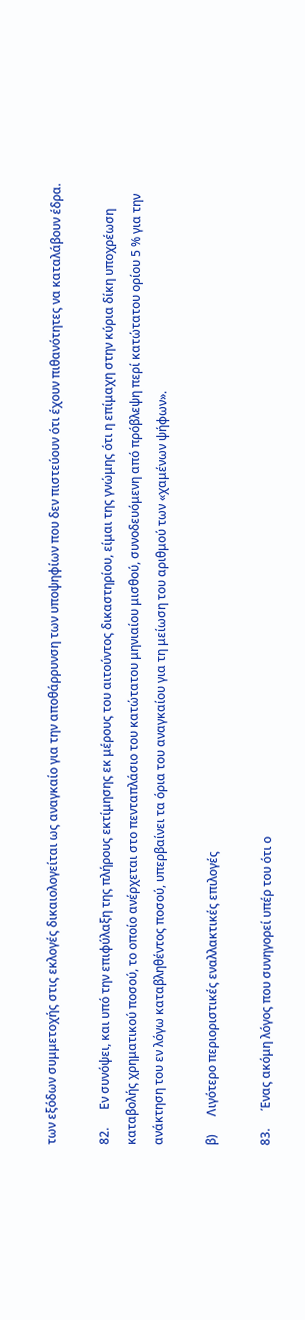των εξόδων συμμετοχής στις εκλογές δικαιολογείται ως αναγκαίο για την αποθάρρυνση των υποψηφίων που δεν πιστεύουν ότι έχουν πιθανότητες να καταλάβουν έδρα.

82.      Εν συνόψει, και υπό την επιφύλαξη της πλήρους εκτίμησης εκ μέρους του αιτούντος δικαστηρίου, είμαι της γνώμης ότι η επίμαχη στην κύρια δίκη υποχρέωση καταβολής χρηματικού ποσού, το οποίο ανέρχεται στο πενταπλάσιο του κατώτατου μηνιαίου μισθού, συνοδευόμενη από πρόβλεψη περί κατώτατου ορίου 5 % για την ανάκτηση του εν λόγω καταβληθέντος ποσού, υπερβαίνει τα όρια του αναγκαίου για τη μείωση του αριθμού των «χαμένων ψήφων».

β)      Λιγότερο περιοριστικές εναλλακτικές επιλογές

83.      Ένας ακόμη λόγος που συνηγορεί υπέρ του ότι ο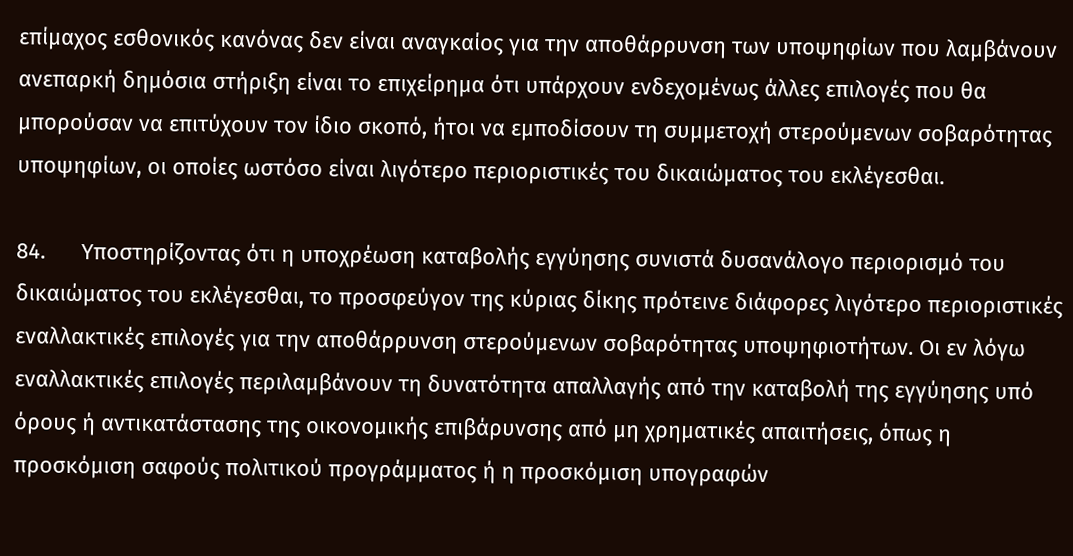επίμαχος εσθονικός κανόνας δεν είναι αναγκαίος για την αποθάρρυνση των υποψηφίων που λαμβάνουν ανεπαρκή δημόσια στήριξη είναι το επιχείρημα ότι υπάρχουν ενδεχομένως άλλες επιλογές που θα μπορούσαν να επιτύχουν τον ίδιο σκοπό, ήτοι να εμποδίσουν τη συμμετοχή στερούμενων σοβαρότητας υποψηφίων, οι οποίες ωστόσο είναι λιγότερο περιοριστικές του δικαιώματος του εκλέγεσθαι.

84.      Υποστηρίζοντας ότι η υποχρέωση καταβολής εγγύησης συνιστά δυσανάλογο περιορισμό του δικαιώματος του εκλέγεσθαι, το προσφεύγον της κύριας δίκης πρότεινε διάφορες λιγότερο περιοριστικές εναλλακτικές επιλογές για την αποθάρρυνση στερούμενων σοβαρότητας υποψηφιοτήτων. Οι εν λόγω εναλλακτικές επιλογές περιλαμβάνουν τη δυνατότητα απαλλαγής από την καταβολή της εγγύησης υπό όρους ή αντικατάστασης της οικονομικής επιβάρυνσης από μη χρηματικές απαιτήσεις, όπως η προσκόμιση σαφούς πολιτικού προγράμματος ή η προσκόμιση υπογραφών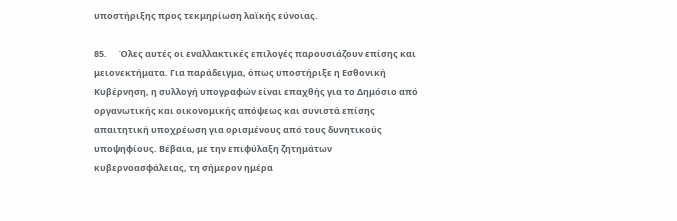υποστήριξης προς τεκμηρίωση λαϊκής εύνοιας.

85.      Όλες αυτές οι εναλλακτικές επιλογές παρουσιάζουν επίσης και μειονεκτήματα. Για παράδειγμα, όπως υποστήριξε η Εσθονική Κυβέρνηση, η συλλογή υπογραφών είναι επαχθής για το Δημόσιο από οργανωτικής και οικονομικής απόψεως και συνιστά επίσης απαιτητική υποχρέωση για ορισμένους από τους δυνητικούς υποψηφίους. Βέβαια, με την επιφύλαξη ζητημάτων κυβερνοασφάλειας, τη σήμερον ημέρα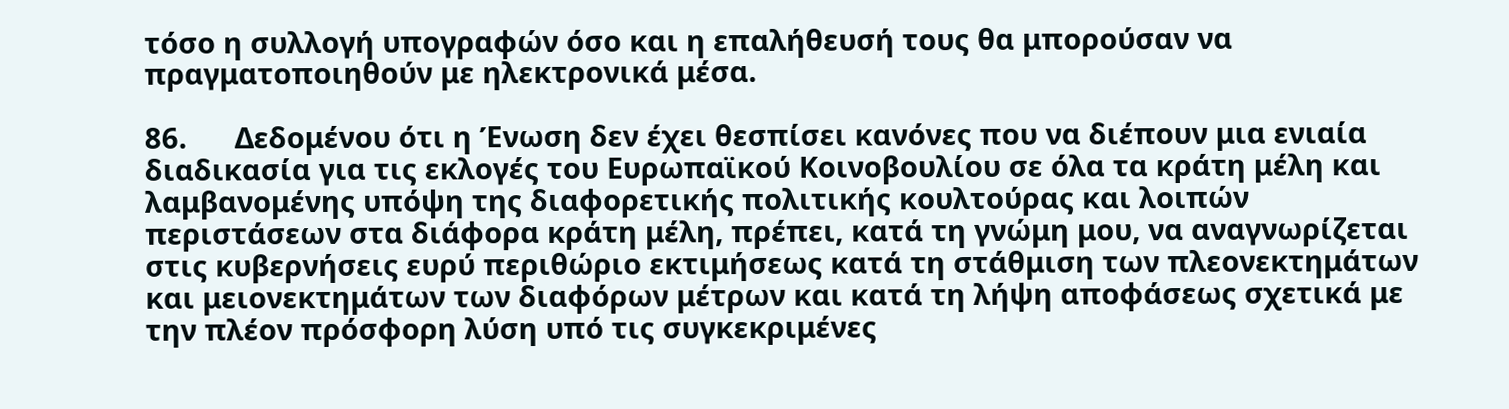τόσο η συλλογή υπογραφών όσο και η επαλήθευσή τους θα μπορούσαν να πραγματοποιηθούν με ηλεκτρονικά μέσα.

86.      Δεδομένου ότι η Ένωση δεν έχει θεσπίσει κανόνες που να διέπουν μια ενιαία διαδικασία για τις εκλογές του Ευρωπαϊκού Κοινοβουλίου σε όλα τα κράτη μέλη και λαμβανομένης υπόψη της διαφορετικής πολιτικής κουλτούρας και λοιπών περιστάσεων στα διάφορα κράτη μέλη, πρέπει, κατά τη γνώμη μου, να αναγνωρίζεται στις κυβερνήσεις ευρύ περιθώριο εκτιμήσεως κατά τη στάθμιση των πλεονεκτημάτων και μειονεκτημάτων των διαφόρων μέτρων και κατά τη λήψη αποφάσεως σχετικά με την πλέον πρόσφορη λύση υπό τις συγκεκριμένες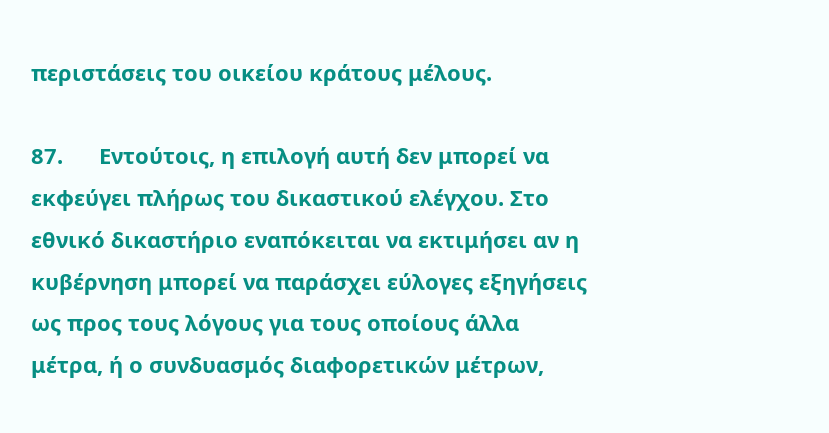περιστάσεις του οικείου κράτους μέλους.

87.      Εντούτοις, η επιλογή αυτή δεν μπορεί να εκφεύγει πλήρως του δικαστικού ελέγχου. Στο εθνικό δικαστήριο εναπόκειται να εκτιμήσει αν η κυβέρνηση μπορεί να παράσχει εύλογες εξηγήσεις ως προς τους λόγους για τους οποίους άλλα μέτρα, ή ο συνδυασμός διαφορετικών μέτρων,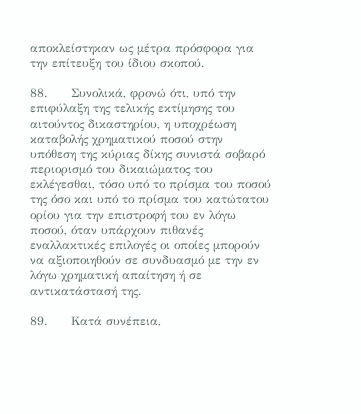αποκλείστηκαν ως μέτρα πρόσφορα για την επίτευξη του ίδιου σκοπού.

88.      Συνολικά, φρονώ ότι, υπό την επιφύλαξη της τελικής εκτίμησης του αιτούντος δικαστηρίου, η υποχρέωση καταβολής χρηματικού ποσού στην υπόθεση της κύριας δίκης συνιστά σοβαρό περιορισμό του δικαιώματος του εκλέγεσθαι, τόσο υπό το πρίσμα του ποσού της όσο και υπό το πρίσμα του κατώτατου ορίου για την επιστροφή του εν λόγω ποσού, όταν υπάρχουν πιθανές εναλλακτικές επιλογές οι οποίες μπορούν να αξιοποιηθούν σε συνδυασμό με την εν λόγω χρηματική απαίτηση ή σε αντικατάστασή της.

89.      Κατά συνέπεια,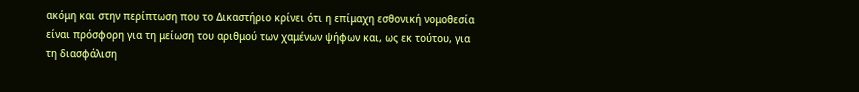ακόμη και στην περίπτωση που το Δικαστήριο κρίνει ότι η επίμαχη εσθονική νομοθεσία είναι πρόσφορη για τη μείωση του αριθμού των χαμένων ψήφων και, ως εκ τούτου, για τη διασφάλιση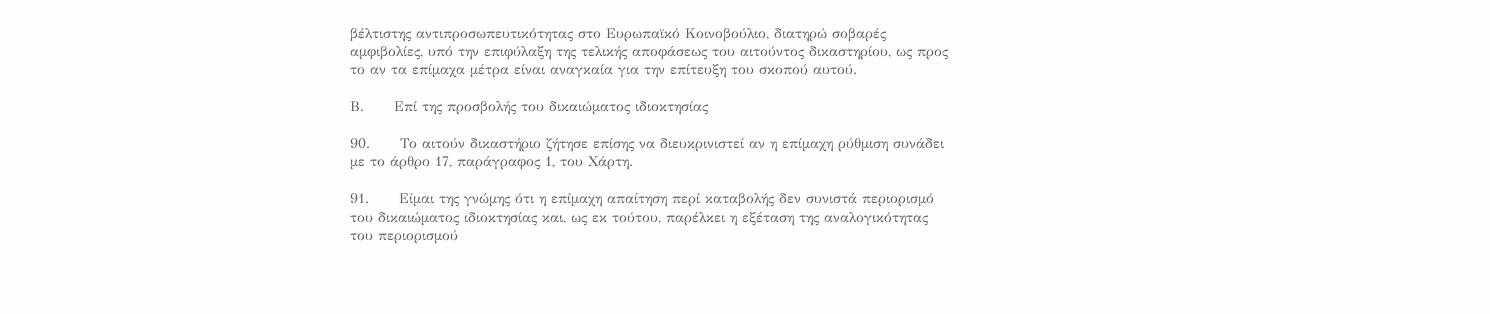βέλτιστης αντιπροσωπευτικότητας στο Ευρωπαϊκό Κοινοβούλιο, διατηρώ σοβαρές αμφιβολίες, υπό την επιφύλαξη της τελικής αποφάσεως του αιτούντος δικαστηρίου, ως προς το αν τα επίμαχα μέτρα είναι αναγκαία για την επίτευξη του σκοπού αυτού.

Β.      Επί της προσβολής του δικαιώματος ιδιοκτησίας

90.      Το αιτούν δικαστήριο ζήτησε επίσης να διευκρινιστεί αν η επίμαχη ρύθμιση συνάδει με το άρθρο 17, παράγραφος 1, του Χάρτη.

91.      Είμαι της γνώμης ότι η επίμαχη απαίτηση περί καταβολής δεν συνιστά περιορισμό του δικαιώματος ιδιοκτησίας και, ως εκ τούτου, παρέλκει η εξέταση της αναλογικότητας του περιορισμού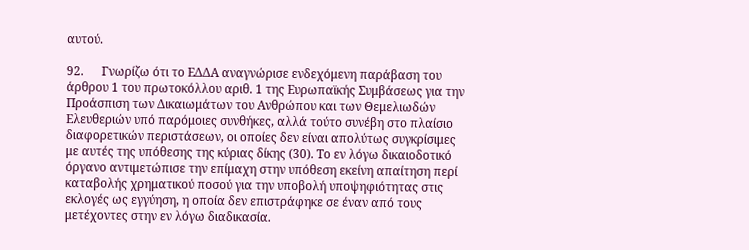αυτού.

92.      Γνωρίζω ότι το ΕΔΔΑ αναγνώρισε ενδεχόμενη παράβαση του άρθρου 1 του πρωτοκόλλου αριθ. 1 της Ευρωπαϊκής Συμβάσεως για την Προάσπιση των Δικαιωμάτων του Ανθρώπου και των Θεμελιωδών Ελευθεριών υπό παρόμοιες συνθήκες, αλλά τούτο συνέβη στο πλαίσιο διαφορετικών περιστάσεων, οι οποίες δεν είναι απολύτως συγκρίσιμες με αυτές της υπόθεσης της κύριας δίκης (30). Το εν λόγω δικαιοδοτικό όργανο αντιμετώπισε την επίμαχη στην υπόθεση εκείνη απαίτηση περί καταβολής χρηματικού ποσού για την υποβολή υποψηφιότητας στις εκλογές ως εγγύηση, η οποία δεν επιστράφηκε σε έναν από τους μετέχοντες στην εν λόγω διαδικασία.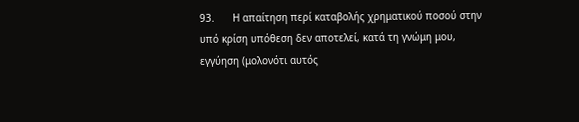93.      Η απαίτηση περί καταβολής χρηματικού ποσού στην υπό κρίση υπόθεση δεν αποτελεί, κατά τη γνώμη μου, εγγύηση (μολονότι αυτός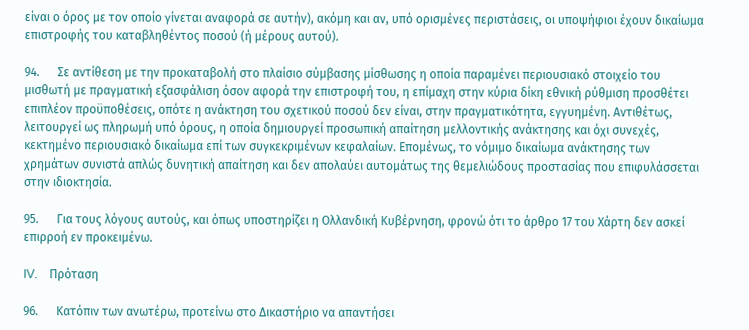είναι ο όρος με τον οποίο γίνεται αναφορά σε αυτήν), ακόμη και αν, υπό ορισμένες περιστάσεις, οι υποψήφιοι έχουν δικαίωμα επιστροφής του καταβληθέντος ποσού (ή μέρους αυτού).

94.      Σε αντίθεση με την προκαταβολή στο πλαίσιο σύμβασης μίσθωσης η οποία παραμένει περιουσιακό στοιχείο του μισθωτή με πραγματική εξασφάλιση όσον αφορά την επιστροφή του, η επίμαχη στην κύρια δίκη εθνική ρύθμιση προσθέτει επιπλέον προϋποθέσεις, οπότε η ανάκτηση του σχετικού ποσού δεν είναι, στην πραγματικότητα, εγγυημένη. Αντιθέτως, λειτουργεί ως πληρωμή υπό όρους, η οποία δημιουργεί προσωπική απαίτηση μελλοντικής ανάκτησης και όχι συνεχές, κεκτημένο περιουσιακό δικαίωμα επί των συγκεκριμένων κεφαλαίων. Επομένως, το νόμιμο δικαίωμα ανάκτησης των χρημάτων συνιστά απλώς δυνητική απαίτηση και δεν απολαύει αυτομάτως της θεμελιώδους προστασίας που επιφυλάσσεται στην ιδιοκτησία.

95.      Για τους λόγους αυτούς, και όπως υποστηρίζει η Ολλανδική Κυβέρνηση, φρονώ ότι το άρθρο 17 του Χάρτη δεν ασκεί επιρροή εν προκειμένω.

IV.    Πρόταση

96.      Κατόπιν των ανωτέρω, προτείνω στο Δικαστήριο να απαντήσει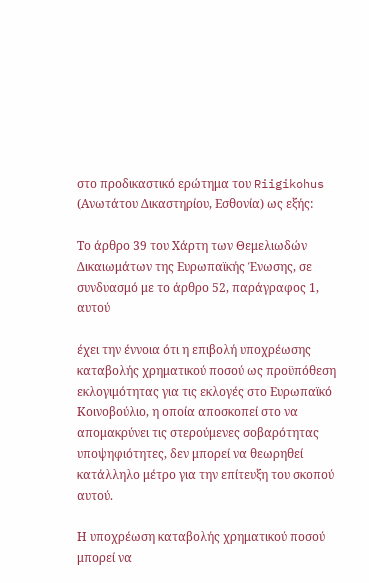στο προδικαστικό ερώτημα του Riigikohus (Ανωτάτου Δικαστηρίου, Εσθονία) ως εξής:

Το άρθρο 39 του Χάρτη των Θεμελιωδών Δικαιωμάτων της Ευρωπαϊκής Ένωσης, σε συνδυασμό με το άρθρο 52, παράγραφος 1, αυτού

έχει την έννοια ότι η επιβολή υποχρέωσης καταβολής χρηματικού ποσού ως προϋπόθεση εκλογιμότητας για τις εκλογές στο Ευρωπαϊκό Κοινοβούλιο, η οποία αποσκοπεί στο να απομακρύνει τις στερούμενες σοβαρότητας υποψηφιότητες, δεν μπορεί να θεωρηθεί κατάλληλο μέτρο για την επίτευξη του σκοπού αυτού.

Η υποχρέωση καταβολής χρηματικού ποσού μπορεί να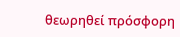θεωρηθεί πρόσφορη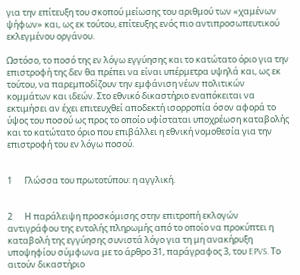για την επίτευξη του σκοπού μείωσης του αριθμού των «χαμένων ψήφων» και, ως εκ τούτου, επίτευξης ενός πιο αντιπροσωπευτικού εκλεγμένου οργάνου.

Ωστόσο, το ποσό της εν λόγω εγγύησης και το κατώτατο όριο για την επιστροφή της δεν θα πρέπει να είναι υπέρμετρα υψηλά και, ως εκ τούτου, να παρεμποδίζουν την εμφάνιση νέων πολιτικών κομμάτων και ιδεών. Στο εθνικό δικαστήριο εναπόκειται να εκτιμήσει αν έχει επιτευχθεί αποδεκτή ισορροπία όσον αφορά το ύψος του ποσού ως προς το οποίο υφίσταται υποχρέωση καταβολής και το κατώτατο όριο που επιβάλλει η εθνική νομοθεσία για την επιστροφή του εν λόγω ποσού.


1      Γλώσσα του πρωτοτύπου: η αγγλική.


2      Η παράλειψη προσκόμισης στην επιτροπή εκλογών αντιγράφου της εντολής πληρωμής από το οποίο να προκύπτει η καταβολή της εγγύησης συνιστά λόγο για τη μη ανακήρυξη υποψηφίου σύμφωνα με το άρθρο 31, παράγραφος 3, του EPVS. Το αιτούν δικαστήριο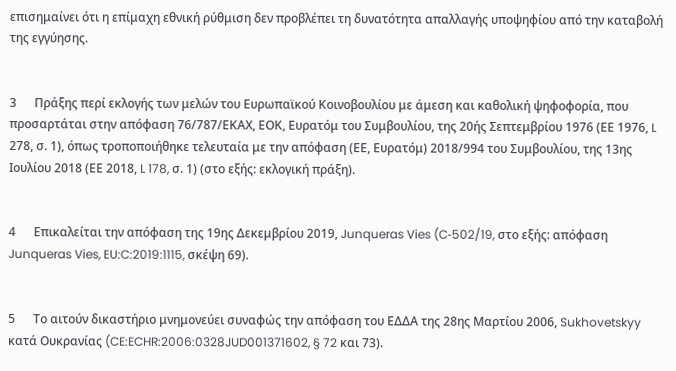επισημαίνει ότι η επίμαχη εθνική ρύθμιση δεν προβλέπει τη δυνατότητα απαλλαγής υποψηφίου από την καταβολή της εγγύησης.


3      Πράξης περί εκλογής των μελών του Ευρωπαϊκού Κοινοβουλίου με άμεση και καθολική ψηφοφορία, που προσαρτάται στην απόφαση 76/787/ΕΚΑΧ, ΕΟΚ, Ευρατόμ του Συμβουλίου, της 20ής Σεπτεμβρίου 1976 (ΕΕ 1976, L 278, σ. 1), όπως τροποποιήθηκε τελευταία με την απόφαση (ΕΕ, Ευρατόμ) 2018/994 του Συμβουλίου, της 13ης Ιουλίου 2018 (ΕΕ 2018, L 178, σ. 1) (στο εξής: εκλογική πράξη).


4      Επικαλείται την απόφαση της 19ης Δεκεμβρίου 2019, Junqueras Vies (C‑502/19, στο εξής: απόφαση Junqueras Vies, EU:C:2019:1115, σκέψη 69).


5      Το αιτούν δικαστήριο μνημονεύει συναφώς την απόφαση του ΕΔΔΑ της 28ης Μαρτίου 2006, Sukhovetskyy κατά Ουκρανίας (CE:ECHR:2006:0328JUD001371602, § 72 και 73).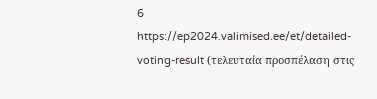6      https://ep2024.valimised.ee/et/detailed-voting-result (τελευταία προσπέλαση στις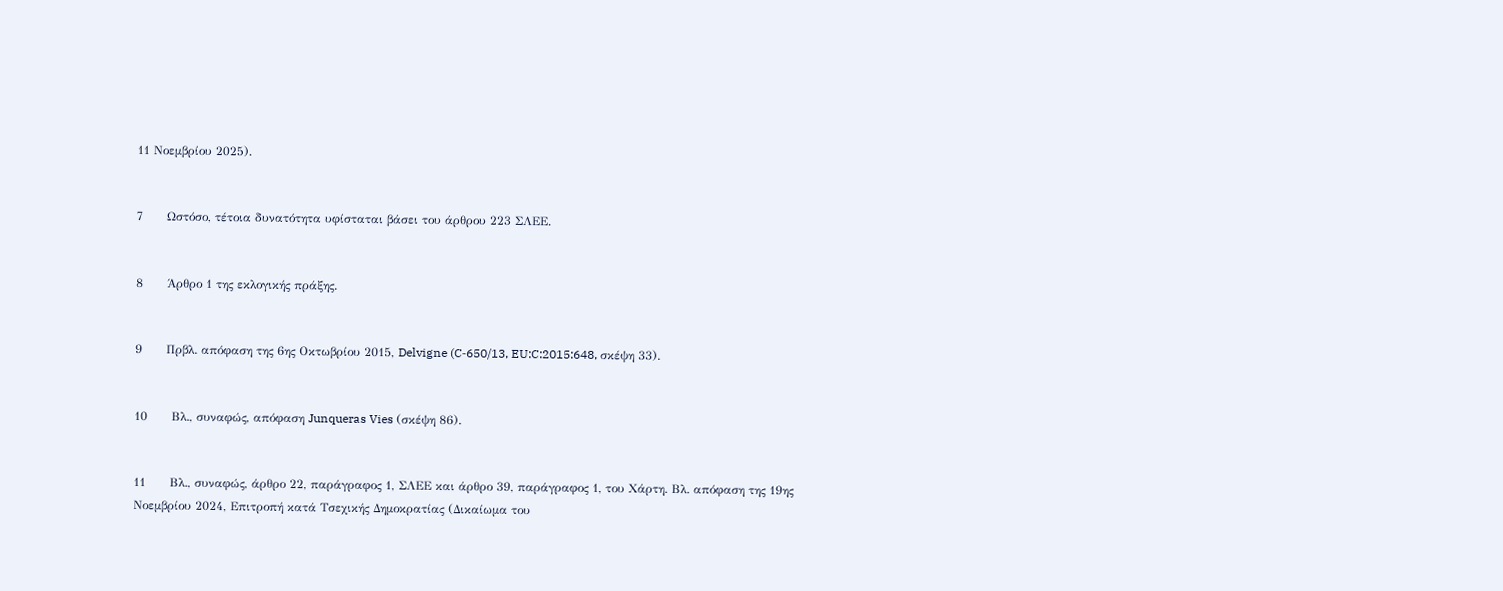11 Νοεμβρίου 2025).


7      Ωστόσο, τέτοια δυνατότητα υφίσταται βάσει του άρθρου 223 ΣΛΕΕ.


8      Άρθρο 1 της εκλογικής πράξης.


9      Πρβλ. απόφαση της 6ης Οκτωβρίου 2015, Delvigne (C‑650/13, EU:C:2015:648, σκέψη 33).


10      Βλ., συναφώς, απόφαση Junqueras Vies (σκέψη 86).


11      Βλ., συναφώς, άρθρο 22, παράγραφος 1, ΣΛΕΕ και άρθρο 39, παράγραφος 1, του Χάρτη. Βλ. απόφαση της 19ης Νοεμβρίου 2024, Επιτροπή κατά Τσεχικής Δημοκρατίας (Δικαίωμα του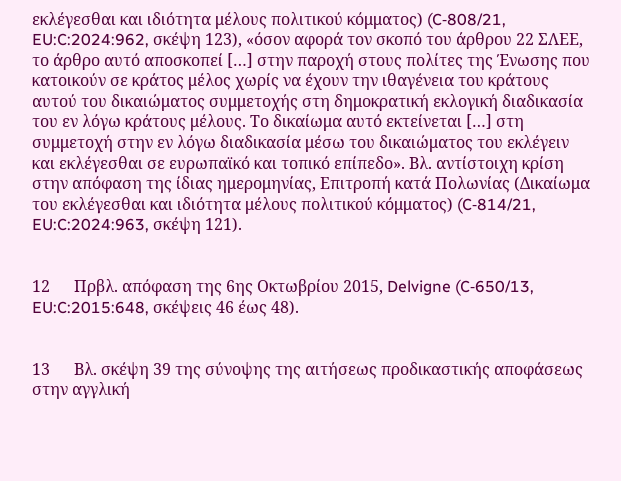εκλέγεσθαι και ιδιότητα μέλους πολιτικού κόμματος) (C‑808/21, EU:C:2024:962, σκέψη 123), «όσον αφορά τον σκοπό του άρθρου 22 ΣΛΕΕ, το άρθρο αυτό αποσκοπεί […] στην παροχή στους πολίτες της Ένωσης που κατοικούν σε κράτος μέλος χωρίς να έχουν την ιθαγένεια του κράτους αυτού του δικαιώματος συμμετοχής στη δημοκρατική εκλογική διαδικασία του εν λόγω κράτους μέλους. Το δικαίωμα αυτό εκτείνεται […] στη συμμετοχή στην εν λόγω διαδικασία μέσω του δικαιώματος του εκλέγειν και εκλέγεσθαι σε ευρωπαϊκό και τοπικό επίπεδο». Βλ. αντίστοιχη κρίση στην απόφαση της ίδιας ημερομηνίας, Επιτροπή κατά Πολωνίας (Δικαίωμα του εκλέγεσθαι και ιδιότητα μέλους πολιτικού κόμματος) (C‑814/21, EU:C:2024:963, σκέψη 121).


12      Πρβλ. απόφαση της 6ης Οκτωβρίου 2015, Delvigne (C‑650/13, EU:C:2015:648, σκέψεις 46 έως 48).


13      Βλ. σκέψη 39 της σύνοψης της αιτήσεως προδικαστικής αποφάσεως στην αγγλική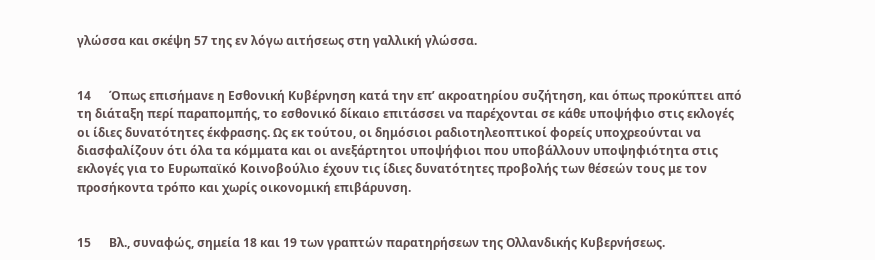γλώσσα και σκέψη 57 της εν λόγω αιτήσεως στη γαλλική γλώσσα.


14      Όπως επισήμανε η Εσθονική Κυβέρνηση κατά την επ’ ακροατηρίου συζήτηση, και όπως προκύπτει από τη διάταξη περί παραπομπής, το εσθονικό δίκαιο επιτάσσει να παρέχονται σε κάθε υποψήφιο στις εκλογές οι ίδιες δυνατότητες έκφρασης. Ως εκ τούτου, οι δημόσιοι ραδιοτηλεοπτικοί φορείς υποχρεούνται να διασφαλίζουν ότι όλα τα κόμματα και οι ανεξάρτητοι υποψήφιοι που υποβάλλουν υποψηφιότητα στις εκλογές για το Ευρωπαϊκό Κοινοβούλιο έχουν τις ίδιες δυνατότητες προβολής των θέσεών τους με τον προσήκοντα τρόπο και χωρίς οικονομική επιβάρυνση.


15      Βλ., συναφώς, σημεία 18 και 19 των γραπτών παρατηρήσεων της Ολλανδικής Κυβερνήσεως.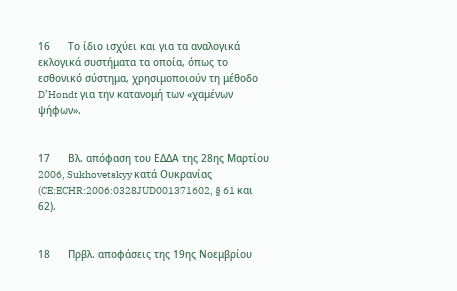16      Το ίδιο ισχύει και για τα αναλογικά εκλογικά συστήματα τα οποία, όπως το εσθονικό σύστημα, χρησιμοποιούν τη μέθοδο D’Hondt για την κατανομή των «χαμένων ψήφων».


17      Βλ. απόφαση του ΕΔΔΑ της 28ης Μαρτίου 2006, Sukhovetskyy κατά Ουκρανίας (CE:ECHR:2006:0328JUD001371602, § 61 και 62).


18      Πρβλ. αποφάσεις της 19ης Νοεμβρίου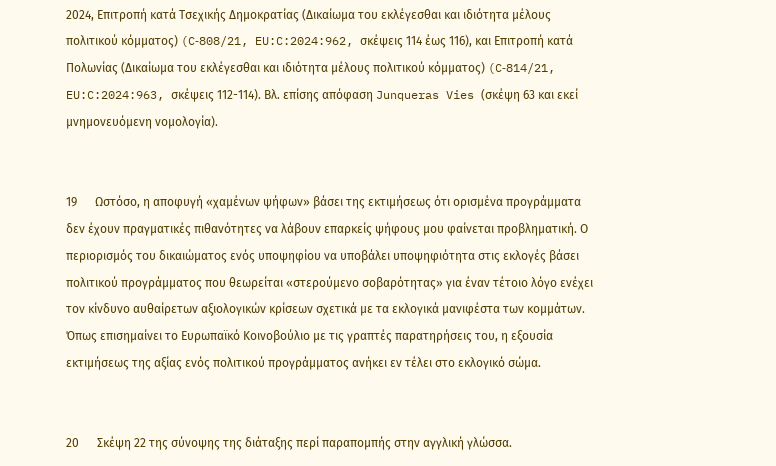2024, Επιτροπή κατά Τσεχικής Δημοκρατίας (Δικαίωμα του εκλέγεσθαι και ιδιότητα μέλους πολιτικού κόμματος) (C‑808/21, EU:C:2024:962, σκέψεις 114 έως 116), και Επιτροπή κατά Πολωνίας (Δικαίωμα του εκλέγεσθαι και ιδιότητα μέλους πολιτικού κόμματος) (C‑814/21, EU:C:2024:963, σκέψεις 112-114). Βλ. επίσης απόφαση Junqueras Vies (σκέψη 63 και εκεί μνημονευόμενη νομολογία).


19      Ωστόσο, η αποφυγή «χαμένων ψήφων» βάσει της εκτιμήσεως ότι ορισμένα προγράμματα δεν έχουν πραγματικές πιθανότητες να λάβουν επαρκείς ψήφους μου φαίνεται προβληματική. Ο περιορισμός του δικαιώματος ενός υποψηφίου να υποβάλει υποψηφιότητα στις εκλογές βάσει πολιτικού προγράμματος που θεωρείται «στερούμενο σοβαρότητας» για έναν τέτοιο λόγο ενέχει τον κίνδυνο αυθαίρετων αξιολογικών κρίσεων σχετικά με τα εκλογικά μανιφέστα των κομμάτων. Όπως επισημαίνει το Ευρωπαϊκό Κοινοβούλιο με τις γραπτές παρατηρήσεις του, η εξουσία εκτιμήσεως της αξίας ενός πολιτικού προγράμματος ανήκει εν τέλει στο εκλογικό σώμα.


20      Σκέψη 22 της σύνοψης της διάταξης περί παραπομπής στην αγγλική γλώσσα.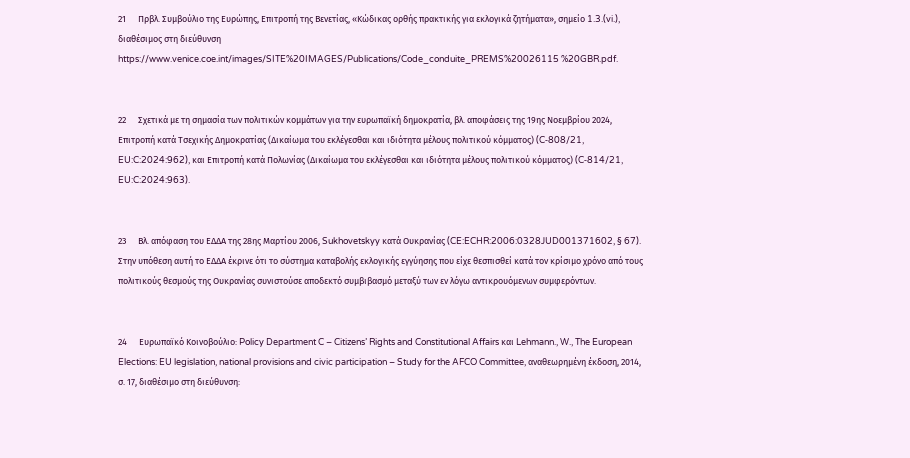21      Πρβλ. Συμβούλιο της Ευρώπης, Επιτροπή της Βενετίας, «Κώδικας ορθής πρακτικής για εκλογικά ζητήματα», σημείο 1.3.(vi.), διαθέσιμος στη διεύθυνση https://www.venice.coe.int/images/SITE%20IMAGES/Publications/Code_conduite_PREMS%20026115 %20GBR.pdf.


22      Σχετικά με τη σημασία των πολιτικών κομμάτων για την ευρωπαϊκή δημοκρατία, βλ. αποφάσεις της 19ης Νοεμβρίου 2024, Επιτροπή κατά Τσεχικής Δημοκρατίας (Δικαίωμα του εκλέγεσθαι και ιδιότητα μέλους πολιτικού κόμματος) (C‑808/21, EU:C:2024:962), και Επιτροπή κατά Πολωνίας (Δικαίωμα του εκλέγεσθαι και ιδιότητα μέλους πολιτικού κόμματος) (C‑814/21, EU:C:2024:963).


23      Βλ. απόφαση του ΕΔΔΑ της 28ης Μαρτίου 2006, Sukhovetskyy κατά Ουκρανίας (CE:ECHR:2006:0328JUD001371602, § 67). Στην υπόθεση αυτή το ΕΔΔΑ έκρινε ότι το σύστημα καταβολής εκλογικής εγγύησης που είχε θεσπισθεί κατά τον κρίσιμο χρόνο από τους πολιτικούς θεσμούς της Ουκρανίας συνιστούσε αποδεκτό συμβιβασμό μεταξύ των εν λόγω αντικρουόμενων συμφερόντων.


24      Ευρωπαϊκό Κοινοβούλιο: Policy Department C – Citizens’ Rights and Constitutional Affairs και Lehmann., W., The European Elections: EU legislation, national provisions and civic participation – Study for the AFCO Committee, αναθεωρημένη έκδοση, 2014, σ. 17, διαθέσιμο στη διεύθυνση: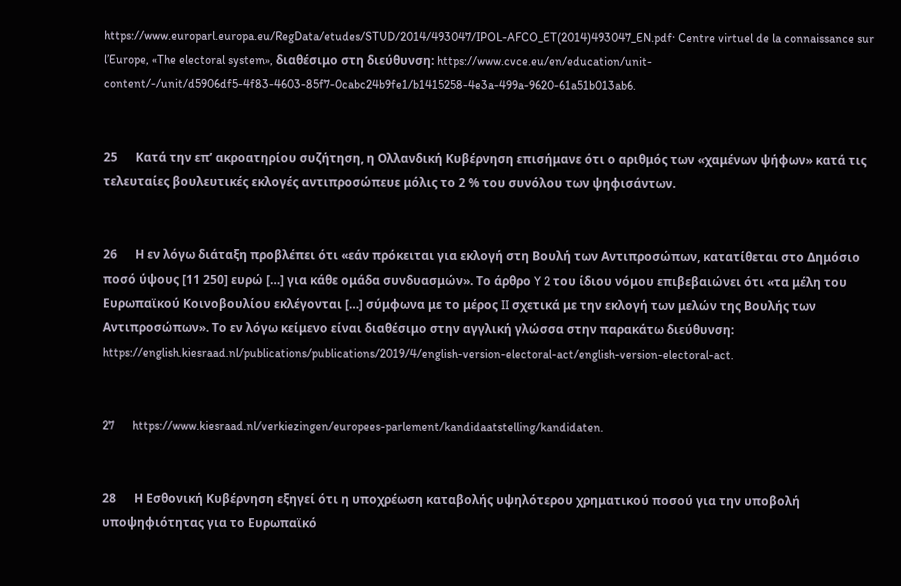https://www.europarl.europa.eu/RegData/etudes/STUD/2014/493047/IPOL-AFCO_ET(2014)493047_EN.pdf· Centre virtuel de la connaissance sur l’Europe, «The electoral system», διαθέσιμο στη διεύθυνση: https://www.cvce.eu/en/education/unit-content/-/unit/d5906df5-4f83-4603-85f7-0cabc24b9fe1/b1415258-4e3a-499a-9620-61a51b013ab6.


25      Κατά την επ’ ακροατηρίου συζήτηση, η Ολλανδική Κυβέρνηση επισήμανε ότι ο αριθμός των «χαμένων ψήφων» κατά τις τελευταίες βουλευτικές εκλογές αντιπροσώπευε μόλις το 2 % του συνόλου των ψηφισάντων.


26      Η εν λόγω διάταξη προβλέπει ότι «εάν πρόκειται για εκλογή στη Βουλή των Αντιπροσώπων, κατατίθεται στο Δημόσιο ποσό ύψους [11 250] ευρώ […] για κάθε ομάδα συνδυασμών». Το άρθρο Y 2 του ίδιου νόμου επιβεβαιώνει ότι «τα μέλη του Ευρωπαϊκού Κοινοβουλίου εκλέγονται […] σύμφωνα με το μέρος II σχετικά με την εκλογή των μελών της Βουλής των Αντιπροσώπων». Το εν λόγω κείμενο είναι διαθέσιμο στην αγγλική γλώσσα στην παρακάτω διεύθυνση: https://english.kiesraad.nl/publications/publications/2019/4/english-version-electoral-act/english-version-electoral-act.


27      https://www.kiesraad.nl/verkiezingen/europees-parlement/kandidaatstelling/kandidaten.


28      Η Εσθονική Κυβέρνηση εξηγεί ότι η υποχρέωση καταβολής υψηλότερου χρηματικού ποσού για την υποβολή υποψηφιότητας για το Ευρωπαϊκό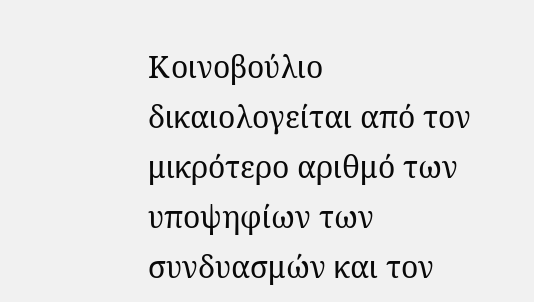Κοινοβούλιο δικαιολογείται από τον μικρότερο αριθμό των υποψηφίων των συνδυασμών και τον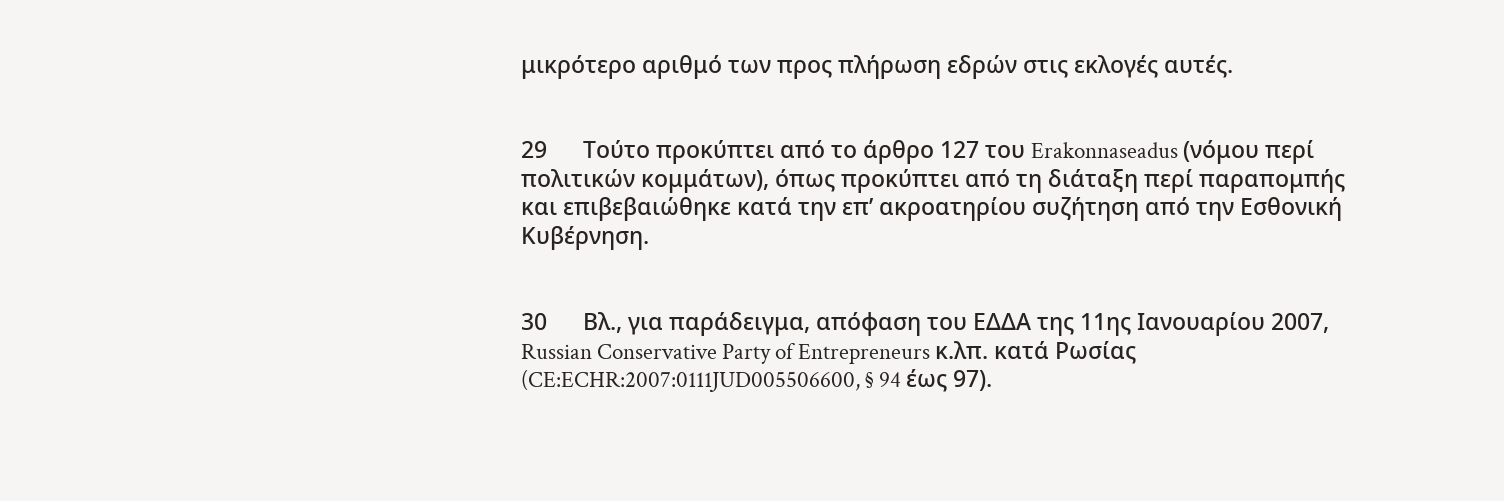μικρότερο αριθμό των προς πλήρωση εδρών στις εκλογές αυτές.


29      Τούτο προκύπτει από το άρθρο 127 του Erakonnaseadus (νόμου περί πολιτικών κομμάτων), όπως προκύπτει από τη διάταξη περί παραπομπής και επιβεβαιώθηκε κατά την επ’ ακροατηρίου συζήτηση από την Εσθονική Κυβέρνηση.


30      Βλ., για παράδειγμα, απόφαση του ΕΔΔΑ της 11ης Ιανουαρίου 2007, Russian Conservative Party of Entrepreneurs κ.λπ. κατά Ρωσίας (CE:ECHR:2007:0111JUD005506600, § 94 έως 97).